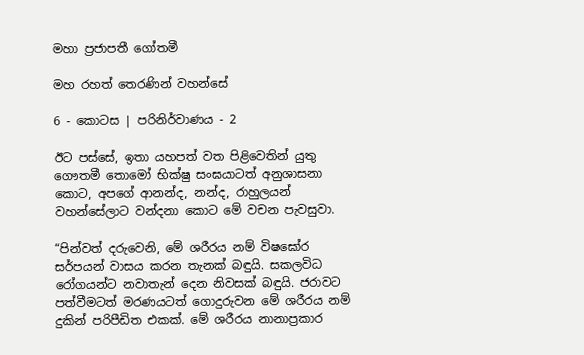මහා ප්‍රජාපතී ගෝතමී

මහ රහත් තෙරණින් වහන්සේ

6 - කොටස | පරිනිර්වාණය - 2

ඊට පස්සේ, ඉතා යහපත් වත පිළිවෙතින් යුතු ගෞතමී තොමෝ භික්ෂු සංඝයාටත් අනුශාසනා කොට, අපගේ ආනන්ද, නන්ද, රාහුලයන් වහන්සේලාට වන්දනා කොට මේ වචන පැවසුවා.

“පින්වත් දරුවෙනි, මේ ශරීරය නම් විෂඝෝර සර්පයන් වාසය කරන තැනක් බඳුයි. සකලවිධ රෝගයන්ට නවාතැන් දෙන නිවසක් බඳුයි. ජරාවට පත්වීමටත් මරණයටත් ගොදුරුවන මේ ශරීරය නම් දුකින් පරිපීඩිත එකක්. මේ ශරීරය නානාප්‍රකාර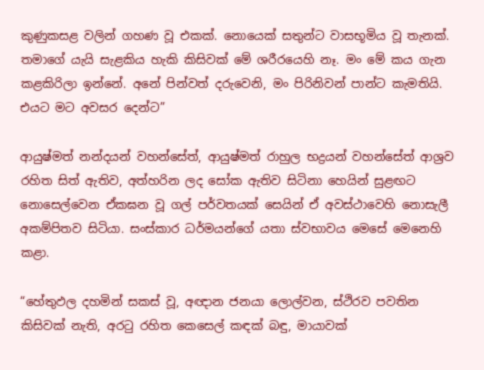කුණුකසළ වලින් ගහණ වූ එකක්. නොයෙක් සතුන්ට වාසභූමිය වූ තැනක්. තමාගේ යැයි සැළකිය හැකි කිසිවක් මේ ශරීරයෙහි නෑ. මං මේ කය ගැන කළකිරිලා ඉන්නේ. අනේ පින්වත් දරුවෙනි, මං පිරිනිවන් පාන්ට කැමතියි. එයට මට අවසර දෙන්ට”

ආයුෂ්මත් නන්දයන් වහන්සේත්, ආයුෂ්මත් රාහුල භද්‍රයන් වහන්සේත් ආශ්‍රව රහිත සිත් ඇතිව, අත්හරින ලද සෝක ඇතිව සිටිනා හෙයින් සුළඟට නොසෙල්වෙන ඒකඝන වූ ගල් පර්වතයක් සෙයින් ඒ අවස්ථාවෙහි නොසැලී අකම්පිතව සිටියා. සංස්කාර ධර්මයන්ගේ යතා ස්වභාවය මෙසේ මෙනෙහි කළා.

“හේතුඵල දහමින් සකස් වූ, අඥාන ජනයා ලොල්වන, ස්ථිරව පවතින කිසිවක් නැති, අරටු රහිත කෙසෙල් කඳක් බඳු, මායාවක්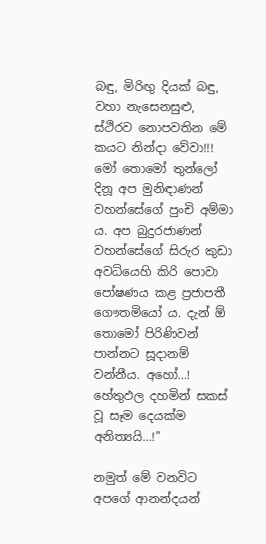බඳු, මිරිඟු දියක් බඳු, වහා නැසෙනසුළු, ස්ථිරව නොපවතින මේ කයට නින්දා වේවා!!! මෝ තොමෝ තුන්ලෝ දිනූ අප මුනිඳාණන් වහන්සේගේ පුංචි අම්මා ය. අප බුදුරජාණන් වහන්සේගේ සිරුර කුඩා අවධියෙහි කිරි පොවා පෝෂණය කළ ප්‍රජාපතී ගෞතමියෝ ය. දැන් ඕ තොමෝ පිරිණිවන් පාන්නට සූදානම් වන්නීය. අහෝ…! හේතුඵල දහමින් සකස් වූ සෑම දෙයක්ම අනිත්‍යයි…!”

නමුත් මේ වනවිට අපගේ ආනන්දයන්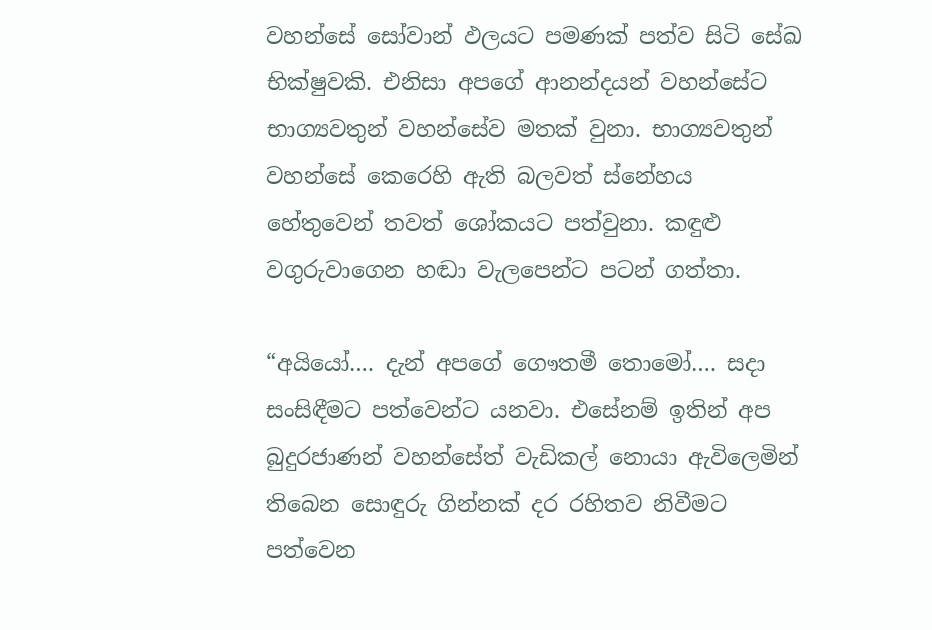වහන්සේ සෝවාන් ඵලයට පමණක් පත්ව සිටි සේඛ භික්ෂුවකි. එනිසා අපගේ ආනන්දයන් වහන්සේට භාග්‍යවතුන් වහන්සේව මතක් වුනා. භාග්‍යවතුන් වහන්සේ කෙරෙහි ඇති බලවත් ස්නේහය හේතුවෙන් තවත් ශෝකයට පත්වුනා. කඳුළු වගුරුවාගෙන හඬා වැලපෙන්ට පටන් ගත්තා.

“අයියෝ…. දැන් අපගේ ගෞතමී තොමෝ…. සදා සංසිඳීමට පත්වෙන්ට යනවා. එසේනම් ඉතින් අප බුදුරජාණන් වහන්සේත් වැඩිකල් නොයා ඇවිලෙමින් තිබෙන සොඳුරු ගින්නක් දර රහිතව නිවීමට පත්වෙන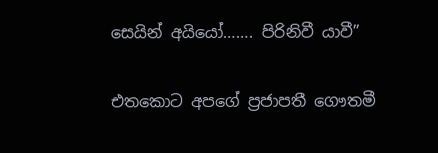සෙයින් අයියෝ……. පිරිනිවී යාවී”

එතකොට අපගේ ප්‍රජාපතී ගෞතමී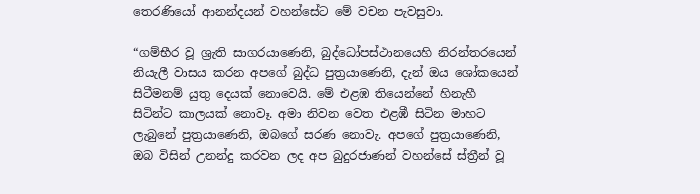තෙරණියෝ ආනන්දයන් වහන්සේට මේ වචන පැවසුවා.

“ගම්භීර වූ ශ්‍රැති සාගරයාණෙනි, බුද්ධෝපස්ථානයෙහි නිරන්තරයෙන් නියැලී වාසය කරන අපගේ බුද්ධ පුත්‍රයාණෙනි, දැන් ඔය ශෝකයෙන් සිටීමනම් යුතු දෙයක් නොවෙයි. මේ එළඹ තියෙන්නේ හිනැහී සිටින්ට කාලයක් නොවෑ. අමා නිවන වෙත එළඹී සිටින මාහට ලැබුනේ පුත්‍රයාණෙනි, ඔබගේ සරණ නොවැ. අපගේ පුත්‍රයාණෙනි, ඔබ විසින් උනන්දු කරවන ලද අප බුදුරජාණන් වහන්සේ ස්ත්‍රීන් වූ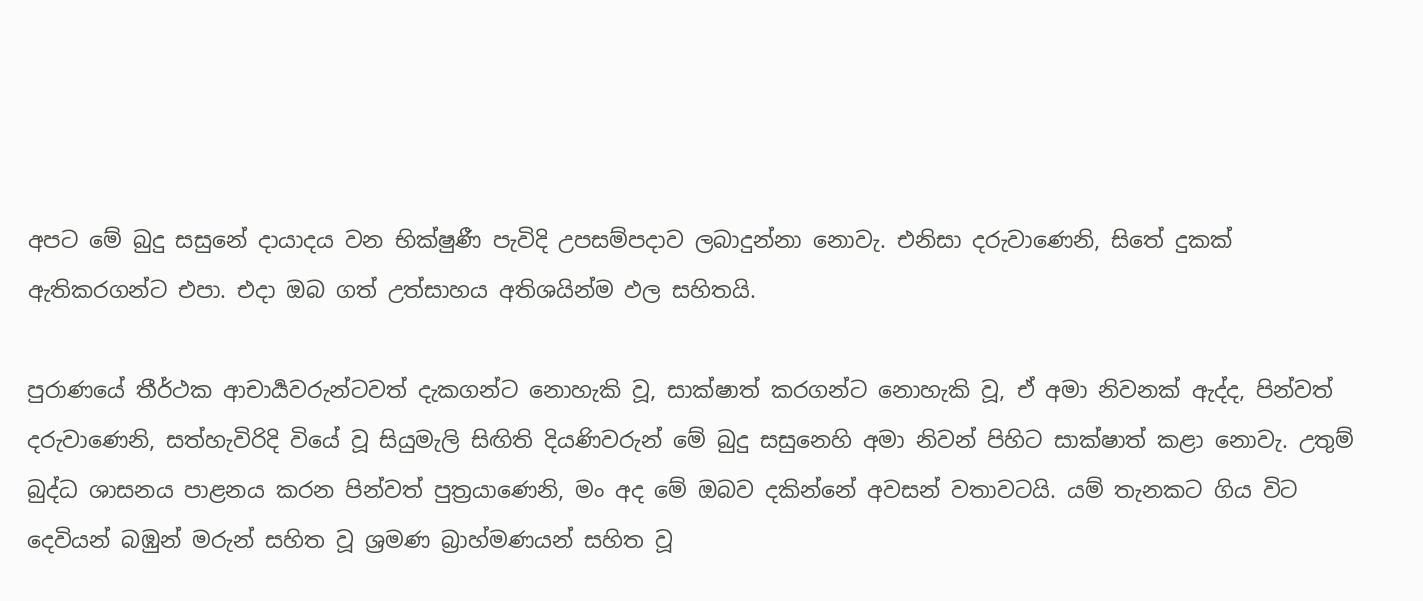අපට මේ බුදු සසුනේ දායාදය වන භික්ෂුණී පැවිදි උපසම්පදාව ලබාදුන්නා නොවැ. එනිසා දරුවාණෙනි, සිතේ දුකක් ඇතිකරගන්ට එපා. එදා ඔබ ගත් උත්සාහය අතිශයින්ම ඵල සහිතයි.

පුරාණයේ තීර්ථක ආචාර්‍යවරුන්ටවත් දැකගන්ට නොහැකි වූ, සාක්ෂාත් කරගන්ට නොහැකි වූ, ඒ අමා නිවනක් ඇද්ද, පින්වත් දරුවාණෙනි, සත්හැවිරිදි වියේ වූ සියුමැලි සිඟිති දියණිවරුන් මේ බුදු සසුනෙහි අමා නිවන් පිහිට සාක්ෂාත් කළා නොවැ. උතුම් බුද්ධ ශාසනය පාළනය කරන පින්වත් පුත්‍රයාණෙනි, මං අද මේ ඔබව දකින්නේ අවසන් වතාවටයි. යම් තැනකට ගිය විට දෙවියන් බඹුන් මරුන් සහිත වූ ශ්‍රමණ බ්‍රාහ්මණයන් සහිත වූ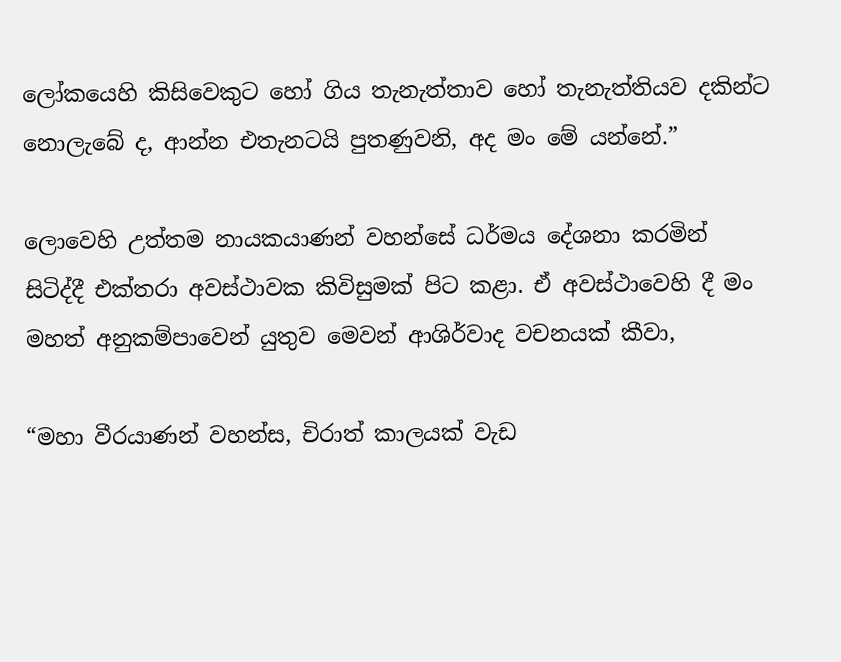ලෝකයෙහි කිසිවෙකුට හෝ ගිය තැනැත්තාව හෝ තැනැත්තියව දකින්ට නොලැබේ ද, ආන්න එතැනටයි පුතණුවනි, අද මං මේ යන්නේ.”

ලොවෙහි උත්තම නායකයාණන් වහන්සේ ධර්මය දේශනා කරමින් සිටිද්දී එක්තරා අවස්ථාවක කිවිසුමක් පිට කළා. ඒ අවස්ථාවෙහි දී මං මහත් අනුකම්පාවෙන් යුතුව මෙවන් ආශිර්වාද වචනයක් කීවා,

“මහා වීරයාණන් වහන්ස, චිරාත් කාලයක් වැඩ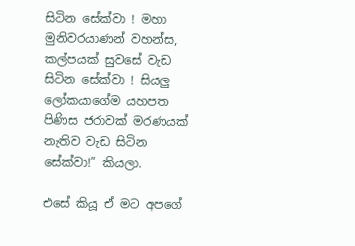සිටින සේක්වා ! මහා මුනිවරයාණන් වහන්ස, කල්පයක් සුවසේ වැඩ සිටින සේක්වා ! සියලු ලෝකයාගේම යහපත පිණිස ජරාවක් මරණයක් නැතිව වැඩ සිටින සේක්වා!” කියලා.

එසේ කියූ ඒ මට අපගේ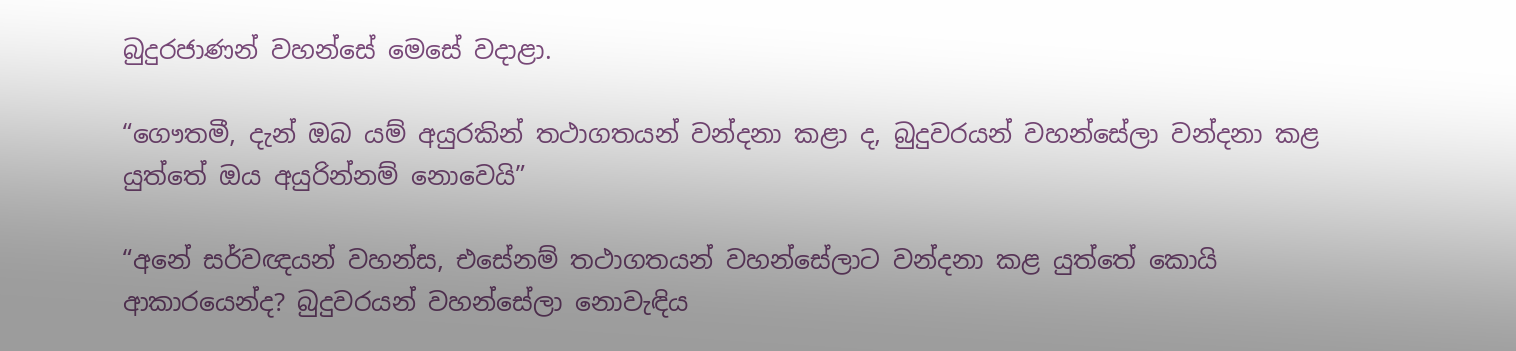බුදුරජාණන් වහන්සේ මෙසේ වදාළා.

“ගෞතමී, දැන් ඔබ යම් අයුරකින් තථාගතයන් වන්දනා කළා ද, බුදුවරයන් වහන්සේලා වන්දනා කළ යුත්තේ ඔය අයුරින්නම් නොවෙයි”

“අනේ සර්වඥයන් වහන්ස, එසේනම් තථාගතයන් වහන්සේලාට වන්දනා කළ යුත්තේ කොයි ආකාරයෙන්ද? බුදුවරයන් වහන්සේලා නොවැඳිය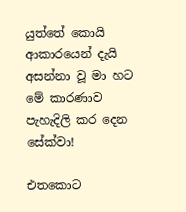යුත්තේ කොයි ආකාරයෙන් දැයි අසන්නා වූ මා හට මේ කාරණාව පැහැදිලි කර දෙන සේක්වා!

එතකොට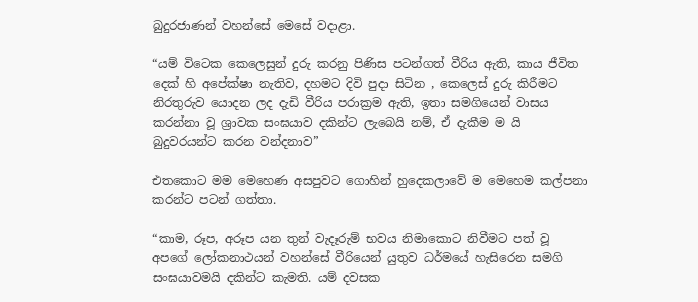බුදුරජාණන් වහන්සේ මෙසේ වදාළා.

“යම් විටෙක කෙලෙසුන් දුරු කරනු පිණිස පටන්ගත් වීරිය ඇති, කාය ජීවිත දෙක් හි අපේක්ෂා නැතිව, දහමට දිවි පුදා සිටින , කෙලෙස් දුරු කිරීමට නිරතුරුව යොදන ලද දැඩි වීරිය පරාක්‍රම ඇති, ඉතා සමගියෙන් වාසය කරන්නා වූ ශ්‍රාවක සංඝයාව දකින්ට ලැබෙයි නම්, ඒ දැකීම ම යි බුදුවරයන්ට කරන වන්දනාව”

එතකොට මම මෙහෙණ අසපුවට ගොහින් හුදෙකලාවේ ම මෙහෙම කල්පනා කරන්ට පටන් ගත්තා.

“කාම, රූප, අරූප යන තුන් වැදෑරුම් භවය නිමාකොට නිවීමට පත් වූ අපගේ ලෝකනාථයන් වහන්සේ වීරියෙන් යුතුව ධර්මයේ හැසිරෙන සමගි සංඝයාවමයි දකින්ට කැමති. යම් දවසක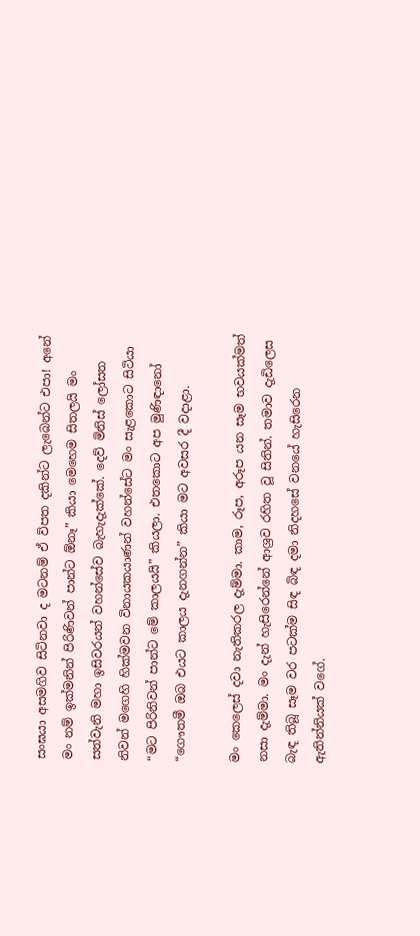සංඝයා අසමගිව සිටිනවා ද මටනම් ඒ විපත දකින්ට ලැබෙන්ට එපා! අනේ මං නම් ඉක්මනින් පිරිණිවන් පාන්ට ඕනෑ” කියා මෙහෙම සිතලයි මං සත්වැනි මහා ඉසිවරයන් වහන්සේව බැහැදැක්කේ. දෙව් මිනිස් ලෝසත නිවන් මගෙහි හික්මවන විනායකයාණන් වහන්සේට මං සැළකොට සිටියා “මට පිරිනිවන් පාන්ට මේ කාලයයි” කියලා. එතකොට අප මුණිඳානෝ “ගෞතමී ඔබ එයට කාලය දැනගන්න” කියා මට අවසර දී වදාළා.

මං කෙලෙස් දවා නැතිකරල දැම්මා. කාම, රූප, අරූප යන සෑම භවයක්මත් නසා දැම්මා. මං දැන් හැසිරෙන්නේ ආශ්‍රව රහිත වූ සිතින්. තමාව දැඩිලෙස බැඳ තිබූ සෑම වර පටක්ම සිඳ බිඳ දමා නිදහසේ වනයේ හැසිරෙන ඇතින්නියක් වගේ.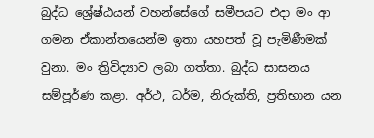බුද්ධ ශ්‍රේෂ්ඨයන් වහන්සේගේ සමීපයට එදා මං ආ ගමන ඒකාන්තයෙන්ම ඉතා යහපත් වූ පැමිණීමක් වුනා. මං ත්‍රිවිද්‍යාව ලබා ගත්තා. බුද්ධ සාසනය සම්පූර්ණ කළා. අර්ථ, ධර්ම, නිරුක්ති, ප්‍රතිභාන යන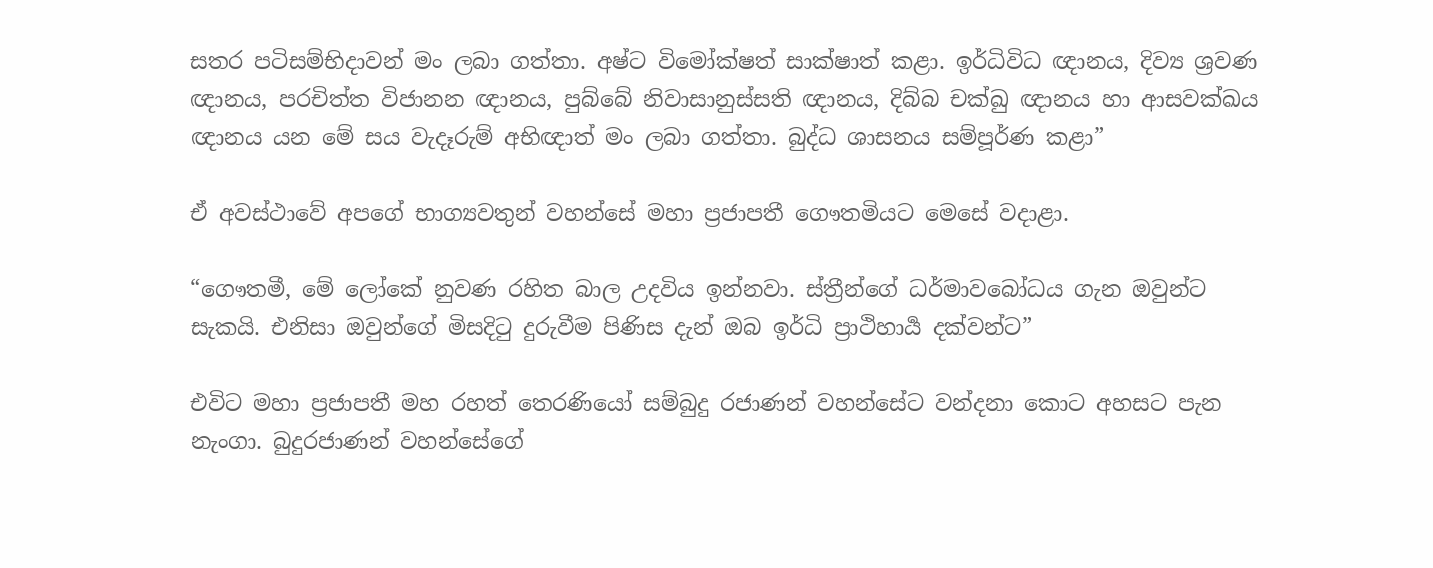සතර පටිසම්භිදාවන් මං ලබා ගත්තා. අෂ්ට විමෝක්ෂත් සාක්ෂාත් කළා. ඉර්ධිවිධ ඥානය, දිව්‍ය ශ්‍රවණ ඥානය, පරචිත්ත විජානන ඥානය, පුබ්බේ නිවාසානුස්සති ඥානය, දිබ්බ චක්ඛු ඥානය හා ආසවක්ඛය ඥානය යන මේ සය වැදෑරුම් අභිඥාත් මං ලබා ගත්තා. බුද්ධ ශාසනය සම්පූර්ණ කළා”

ඒ අවස්ථාවේ අපගේ භාග්‍යවතුන් වහන්සේ මහා ප්‍රජාපතී ගෞතමියට මෙසේ වදාළා.

“ගෞතමී, මේ ලෝකේ නුවණ රහිත බාල උදවිය ඉන්නවා. ස්ත්‍රීන්ගේ ධර්මාවබෝධය ගැන ඔවුන්ට සැකයි. එනිසා ඔවුන්ගේ මිසදිටු දුරුවීම පිණිස දැන් ඔබ ඉර්ධි ප්‍රාථිහාර්‍ය දක්වන්ට”

එවිට මහා ප්‍රජාපතී මහ රහත් තෙරණියෝ සම්බුදු රජාණන් වහන්සේට වන්දනා කොට අහසට පැන නැංගා. බුදුරජාණන් වහන්සේගේ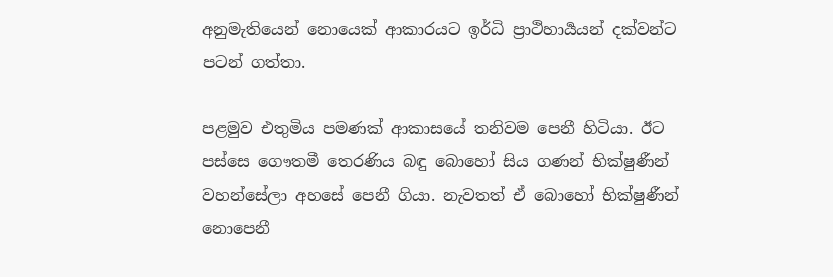අනුමැතියෙන් නොයෙක් ආකාරයට ඉර්ධි ප්‍රාථිහාර්‍යයන් දක්වන්ට පටන් ගත්තා.

පළමුව එතුමිය පමණක් ආකාසයේ තනිවම පෙනී හිටියා. ඊට පස්සෙ ගෞතමී තෙරණිය බඳු බොහෝ සිය ගණන් භික්ෂුණීන් වහන්සේලා අහසේ පෙනී ගියා. නැවතත් ඒ බොහෝ භික්ෂුණීන් නොපෙනී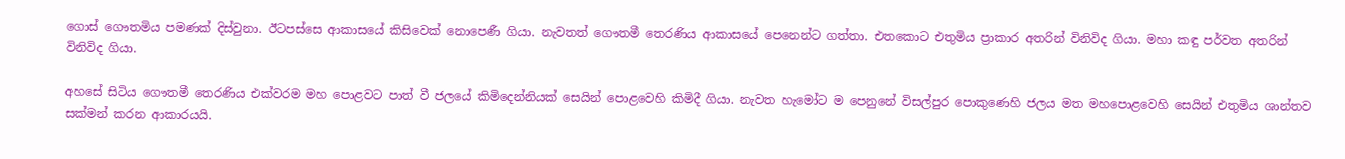ගොස් ගෞතමිය පමණක් දිස්වුනා. ඊටපස්සෙ ආකාසයේ කිසිවෙක් නොපෙණී ගියා. නැවතත් ගෞතමී තෙරණිය ආකාසයේ පෙනෙන්ට ගත්තා. එතකොට එතුමිය ප්‍රාකාර අතරින් විනිවිද ගියා. මහා කඳු පර්වත අතරින් විනිවිද ගියා.

අහසේ සිටිය ගෞතමී තෙරණිය එක්වරම මහ පොළවට පාත් වී ජලයේ කිමිදෙන්නියක් සෙයින් පොළවෙහි කිමිදී ගියා. නැවත හැමෝට ම පෙනුනේ විසල්පුර පොකුණෙහි ජලය මත මහපොළවෙහි සෙයින් එතුමිය ශාන්තව සක්මන් කරන ආකාරයයි.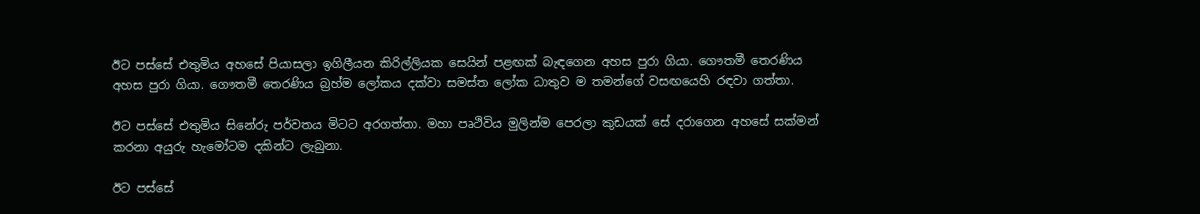ඊට පස්සේ එතුමිය අහසේ පියාසලා ඉගිලීයන කිරිල්ලියක සෙයින් පළඟක් බැඳගෙන අහස පුරා ගියා. ගෞතමී තෙරණිය අහස පුරා ගියා. ගෞතමී තෙරණිය බ්‍රහ්ම ලෝකය දක්වා සමස්ත ලෝක ධාතුව ම තමන්ගේ වසඟයෙහි රඳවා ගත්තා.

ඊට පස්සේ එතුමිය සිනේරු පර්වතය මිටට අරගත්තා. මහා පෘථිවිය මුලින්ම පෙරලා කුඩයක් සේ දරාගෙන අහසේ සක්මන් කරනා අයුරු හැමෝටම දකින්ට ලැබුනා.

ඊට පස්සේ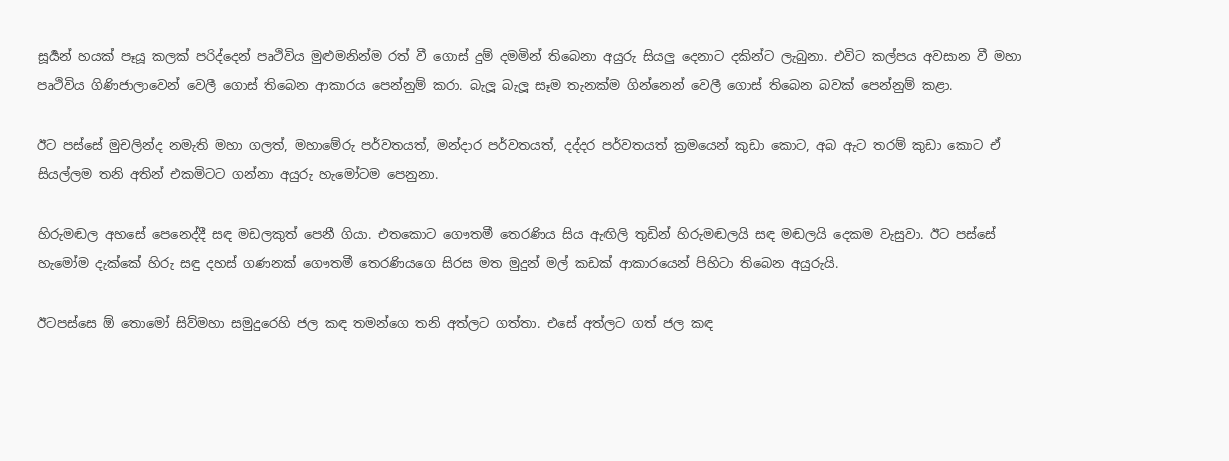සූර්‍යන් හයක් පෑයූ කලක් පරිද්දෙන් පෘථිවිය මුළුමනින්ම රත් වී ගොස් දුම් දමමින් තිබෙනා අයුරු සියලු දෙනාට දකින්ට ලැබුනා. එවිට කල්පය අවසාන වී මහා පෘථිවිය ගිණිජාලාවෙන් වෙලී ගොස් තිබෙන ආකාරය පෙන්නුම් කරා. බැලූ බැලූ සෑම තැනක්ම ගින්නෙන් වෙලී ගොස් තිබෙන බවක් පෙන්නුම් කළා.

ඊට පස්සේ මුචලින්ද නමැති මහා ගලත්, මහාමේරු පර්වතයත්, මන්දාර පර්වතයත්, දද්දර පර්වතයත් ක්‍රමයෙන් කුඩා කොට, අබ ඇට තරම් කුඩා කොට ඒ සියල්ලම තනි අතින් එකමිටට ගන්නා අයුරු හැමෝටම පෙනුනා.

හිරුමඬල අහසේ පෙනෙද්දී සඳ මඩලකුත් පෙනී ගියා. එතකොට ගෞතමී තෙරණිය සිය ඇඟිලි තුඩින් හිරුමඬලයි සඳ මඬලයි දෙකම වැසුවා. ඊට පස්සේ හැමෝම දැක්කේ හිරු සඳු දහස් ගණනක් ගෞතමී තෙරණියගෙ සිරස මත මුදුන් මල් කඩක් ආකාරයෙන් පිහිටා තිබෙන අයුරුයි.

ඊටපස්සෙ ඕ තොමෝ සිව්මහා සමුදුරෙහි ජල කඳ තමන්ගෙ තනි අත්ලට ගත්තා. එසේ අත්ලට ගත් ජල කඳ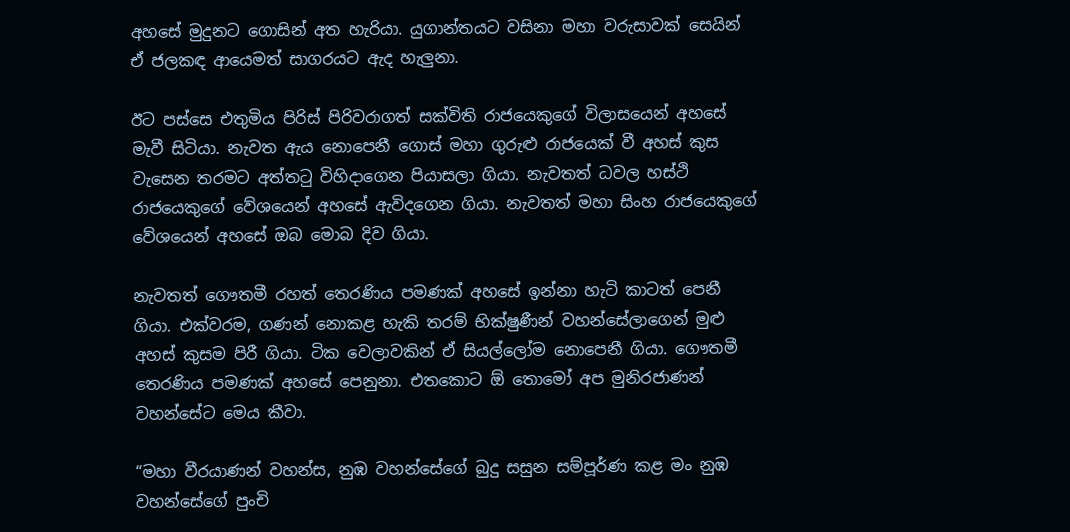අහසේ මුදුනට ගොසින් අත හැරියා. යුගාන්තයට වසිනා මහා වරුසාවක් සෙයින් ඒ ජලකඳ ආයෙමත් සාගරයට ඇද හැලුනා.

ඊට පස්සෙ එතුමිය පිරිස් පිරිවරාගත් සක්විති රාජයෙකුගේ විලාසයෙන් අහසේ මැවී සිටියා. නැවත ඇය නොපෙනී ගොස් මහා ගුරුළු රාජයෙක් වී අහස් කුස වැසෙන තරමට අත්තටු විහිදාගෙන පියාසලා ගියා. නැවතත් ධවල හස්ථි රාජයෙකුගේ වේශයෙන් අහසේ ඇවිදගෙන ගියා. නැවතත් මහා සිංහ රාජයෙකුගේ වේශයෙන් අහසේ ඔබ මොබ දිව ගියා.

නැවතත් ගෞතමී රහත් තෙරණිය පමණක් අහසේ ඉන්නා හැටි කාටත් පෙනී ගියා. එක්වරම, ගණන් නොකළ හැකි තරම් භික්ෂුණීන් වහන්සේලාගෙන් මුළු අහස් කුසම පිරී ගියා. ටික වෙලාවකින් ඒ සියල්ලෝම නොපෙනී ගියා. ගෞතමී තෙරණිය පමණක් අහසේ පෙනුනා. එතකොට ඕ තොමෝ අප මුනිරජාණන් වහන්සේට මෙය කීවා.

“මහා වීරයාණන් වහන්ස, නුඹ වහන්සේගේ බුදු සසුන සම්පූර්ණ කළ මං නුඹ වහන්සේගේ පුංචි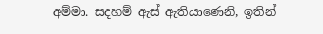අම්මා. සදහම් ඇස් ඇතියාණෙනි, ඉතින්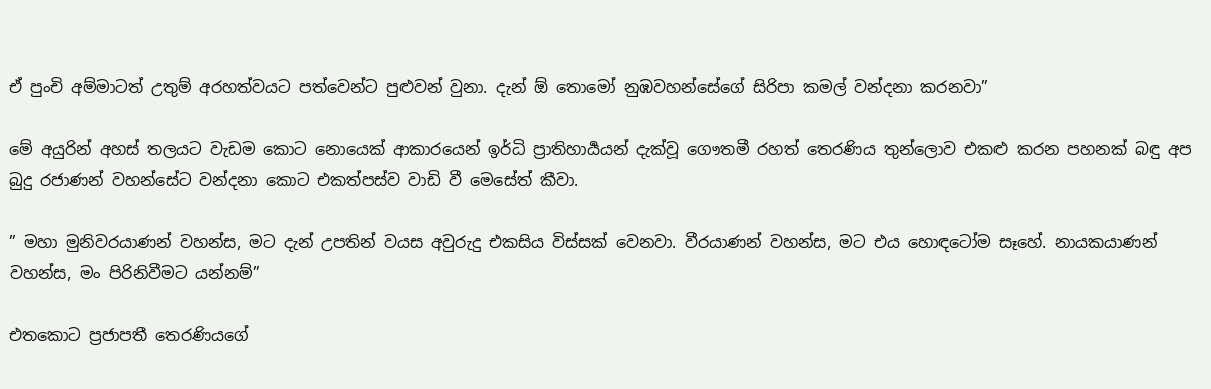ඒ පුංචි අම්මාටත් උතුම් අරහත්වයට පත්වෙන්ට පුළුවන් වුනා. දැන් ඕ තොමෝ නුඹවහන්සේගේ සිරිපා කමල් වන්දනා කරනවා”

මේ අයුරින් අහස් තලයට වැඩම කොට නොයෙක් ආකාරයෙන් ඉර්ධි ප්‍රාතිහාර්‍යයන් දැක්වූ ගෞතමී රහත් තෙරණිය තුන්ලොව එකළු කරන පහනක් බඳු අප බුදු රජාණන් වහන්සේට වන්දනා කොට එකත්පස්ව වාඩි වී මෙසේත් කීවා.

” මහා මුනිවරයාණන් වහන්ස, මට දැන් උපතින් වයස අවුරුදු එකසිය විස්සක් වෙනවා. වීරයාණන් වහන්ස, මට එය හොඳටෝම සෑහේ. නායකයාණන් වහන්ස, මං පිරිනිවීමට යන්නම්”

එතකොට ප්‍රජාපතී තෙරණියගේ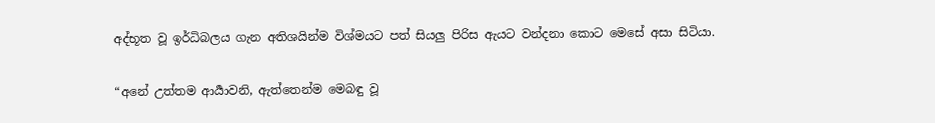අද්භූත වූ ඉර්ධිබලය ගැන අතිශයින්ම විශ්මයට පත් සියලු පිරිස ඇයට වන්දනා කොට මෙසේ අසා සිටියා.

“අනේ උත්තම ආර්‍යාවනි, ඇත්තෙන්ම මෙබඳු වූ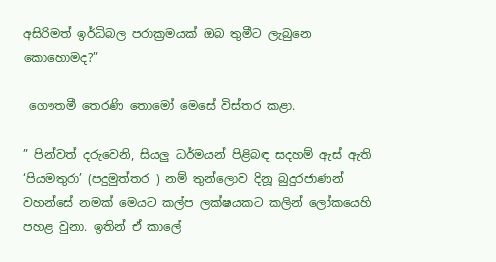අසිරිමත් ඉර්ධිබල පරාක්‍රමයක් ඔබ තුමීට ලැබුනෙ කොහොමද?”

 ගෞතමී තෙරණි තොමෝ මෙසේ විස්තර කළා.

” පින්වත් දරුවෙනි, සියලු ධර්මයන් පිළිබඳ සදහම් ඇස් ඇති ‘පියමතුරා’ (පදුමුත්තර ) නම් තුන්ලොව දිනූ බුදුරජාණන් වහන්සේ නමක් මෙයට කල්ප ලක්ෂයකට කලින් ලෝකයෙහි පහළ වුනා. ඉතින් ඒ කාලේ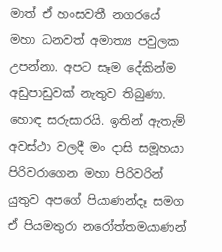මාත් ඒ හංසවතී නගරයේ මහා ධනවත් අමාත්‍ය පවුලක උපන්නා. අපට සෑම දේකින්ම අඩුපාඩුවක් නැතුව තිබුණා. හොඳ සරුසාරයි. ඉතින් ඇතැම් අවස්ථා වලදී මං දාසි සමූහයා පිරිවරාගෙන මහා පිරිවරින් යුතුව අපගේ පියාණන්දෑ සමග ඒ පියමතුරා නරෝත්තමයාණන්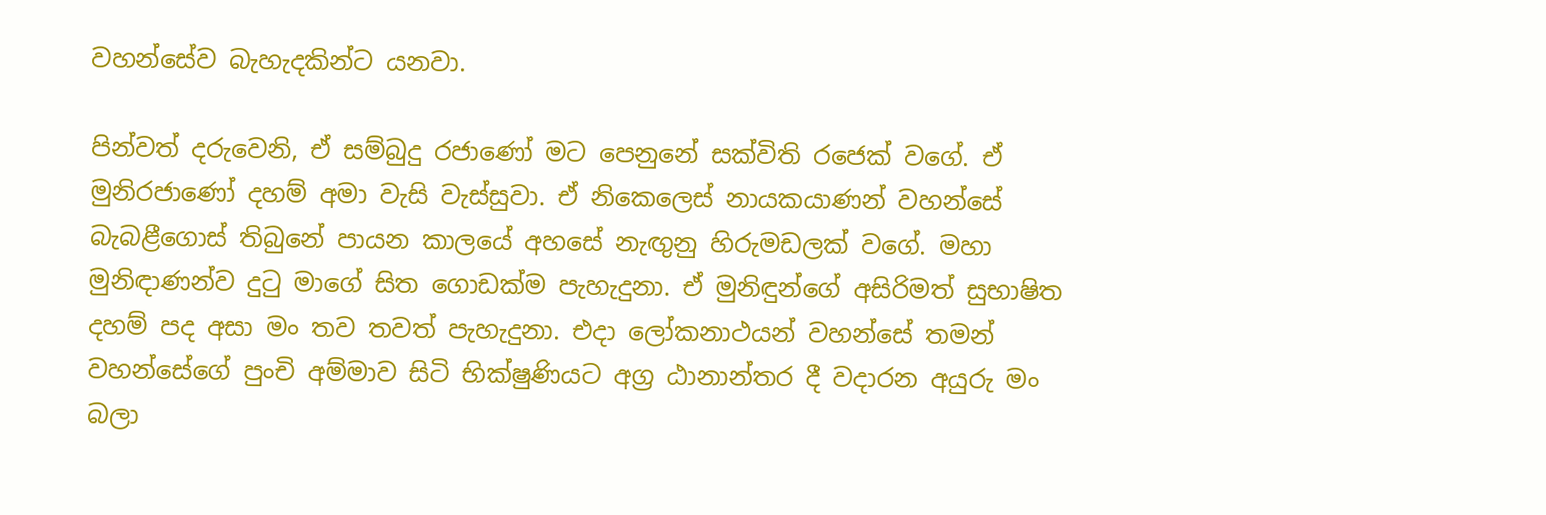වහන්සේව බැහැදකින්ට යනවා.

පින්වත් දරුවෙනි, ඒ සම්බුදු රජාණෝ මට පෙනුනේ සක්විති රජෙක් වගේ. ඒ මුනිරජාණෝ දහම් අමා වැසි වැස්සුවා. ඒ නිකෙලෙස් නායකයාණන් වහන්සේ බැබළීගොස් තිබුනේ පායන කාලයේ අහසේ නැඟුනු හිරුමඩලක් වගේ. මහා මුනිඳාණන්ව දුටු මාගේ සිත ගොඩක්ම පැහැදුනා. ඒ මුනිඳුන්ගේ අසිරිමත් සුභාෂිත දහම් පද අසා මං තව තවත් පැහැදුනා. එදා ලෝකනාථයන් වහන්සේ තමන් වහන්සේගේ පුංචි අම්මාව සිටි භික්ෂුණියට අග්‍ර ඨානාන්තර දී වදාරන අයුරු මං බලා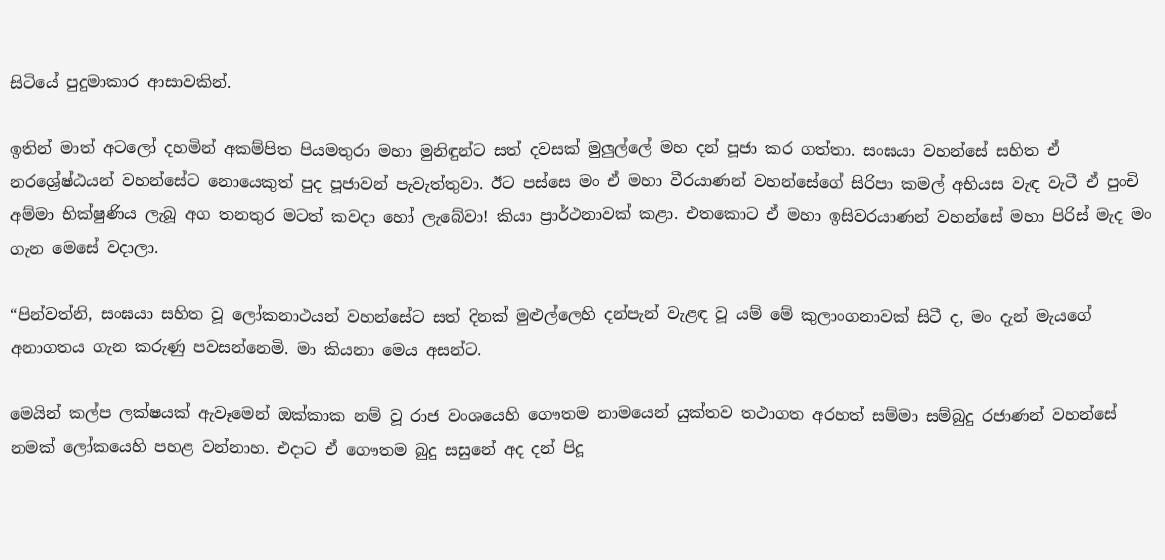සිටියේ පුදුමාකාර ආසාවකින්.

ඉතින් මාත් අටලෝ දහමින් අකම්පිත පියමතුරා මහා මුනිඳුන්ට සත් දවසක් මුලුල්ලේ මහ දන් පූජා කර ගත්තා. සංඝයා වහන්සේ සහිත ඒ නරශ්‍රේෂ්ඨයන් වහන්සේට නොයෙකුත් පුද පූජාවන් පැවැත්තුවා. ඊට පස්සෙ මං ඒ මහා වීරයාණන් වහන්සේගේ සිරිපා කමල් අභියස වැඳ වැටී ඒ පුංචි අම්මා භික්ෂුණිය ලැබූ අග තනතුර මටත් කවදා හෝ ලැබේවා! කියා ප්‍රාර්ථනාවක් කළා. එතකොට ඒ මහා ඉසිවරයාණන් වහන්සේ මහා පිරිස් මැද මං ගැන මෙසේ වදාලා.

“පින්වත්නි, සංඝයා සහිත වූ ලෝකනාථයන් වහන්සේට සත් දිනක් මුළුල්ලෙහි දන්පැන් වැළඳ වූ යම් මේ කුලාංගනාවක් සිටී ද, මං දැන් මැයගේ අනාගතය ගැන කරුණු පවසන්නෙමි. මා කියනා මෙය අසන්ට.

මෙයින් කල්ප ලක්ෂයක් ඇවෑමෙන් ඔක්කාක නම් වූ රාජ වංශයෙහි ගෞතම නාමයෙන් යුක්තව තථාගත අරහත් සම්මා සම්බුදු රජාණන් වහන්සේ නමක් ලෝකයෙහි පහළ වන්නාහ. එදාට ඒ ගෞතම බුදු සසුනේ අද දන් පිදූ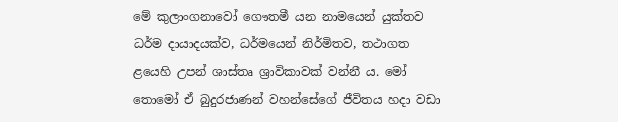මේ කුලාංගනාවෝ ගෞතමී යන නාමයෙන් යුක්තව ධර්ම දායාදයක්ව, ධර්මයෙන් නිර්මිතව, තථාගත ළයෙහි උපන් ශාස්තෘ ශ්‍රාවිකාවක් වන්නී ය. මෝ තොමෝ ඒ බුදුරජාණන් වහන්සේගේ ජීවිතය හදා වඩා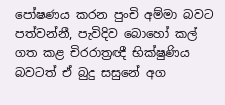පෝෂණය කරන පුංචි අම්මා බවට පත්වන්නී, පැවිදිව බොහෝ කල් ගත කළ චිරරාත්‍රඥී භික්ෂුණිය බවටත් ඒ බුදු සසුනේ අග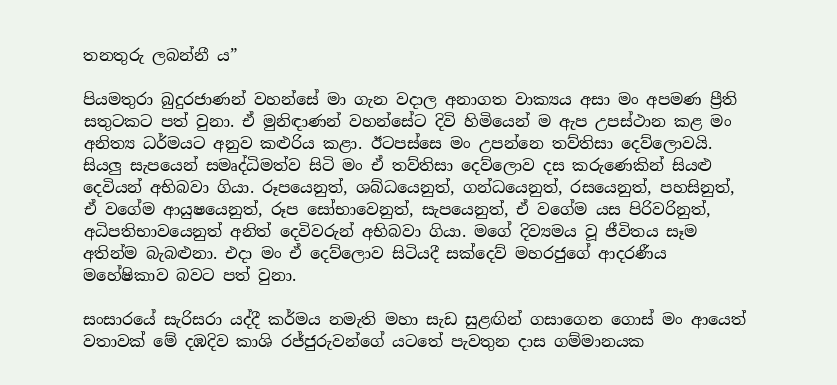තනතුරු ලබන්නී ය”

පියමතුරා බුදුරජාණන් වහන්සේ මා ගැන වදාල අනාගත වාක්‍යය අසා මං අපමණ ප්‍රීති සතුටකට පත් වුනා. ඒ මුනිඳාණන් වහන්සේට දිවි හිමියෙන් ම ඇප උපස්ථාන කළ මං අනිත්‍ය ධර්මයට අනුව කළුරිය කළා. ඊටපස්සෙ මං උපන්නෙ තව්තිසා දෙව්ලොවයි. සියලු සැපයෙන් සමෘද්ධිමත්ව සිටි මං ඒ තව්තිසා දෙව්ලොව දස කරුණෙකින් සියළු දෙවියන් අභිබවා ගියා. රූපයෙනුත්, ශබ්ධයෙනුත්, ගන්ධයෙනුත්, රසයෙනුත්, පහසිනුත්, ඒ වගේම ආයුෂයෙනුත්, රූප සෝභාවෙනුත්, සැපයෙනුත්, ඒ වගේම යස පිරිවරිනුත්, අධිපතිභාවයෙනුත් අනිත් දෙවිවරුන් අභිබවා ගියා. මගේ දිව්‍යමය වූ ජීවිතය සෑම අතින්ම බැබළුනා. එදා මං ඒ දෙව්ලොව සිටියදී සක්දෙව් මහරජුගේ ආදරණීය මහේෂිකාව බවට පත් වුනා.

සංසාරයේ සැරිසරා යද්දී කර්මය නමැති මහා සැඩ සුළඟින් ගසාගෙන ගොස් මං ආයෙත් වතාවක් මේ දඹදිව කාශි රජ්ජුරුවන්ගේ යටතේ පැවතුන දාස ගම්මානයක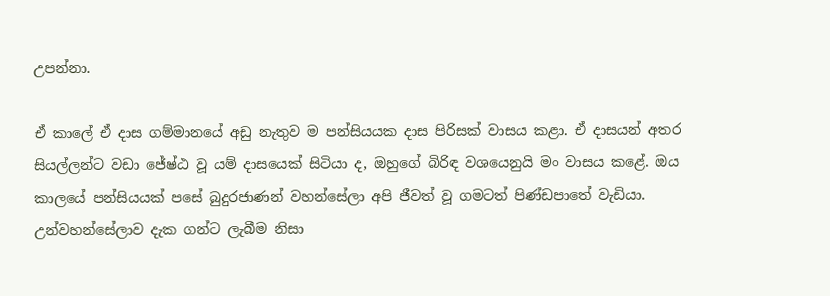උපන්නා.

ඒ කාලේ ඒ දාස ගම්මානයේ අඩු නැතුව ම පන්සියයක දාස පිරිසක් වාසය කළා. ඒ දාසයන් අතර සියල්ලන්ට වඩා ජේෂ්ඨ වූ යම් දාසයෙක් සිටියා ද, ඔහුගේ බිරිඳ වශයෙනුයි මං වාසය කළේ. ඔය කාලයේ පන්සියයක් පසේ බුදුරජාණන් වහන්සේලා අපි ජීවත් වූ ගමටත් පිණ්ඩපාතේ වැඩියා. උන්වහන්සේලාව දැක ගන්ට ලැබීම නිසා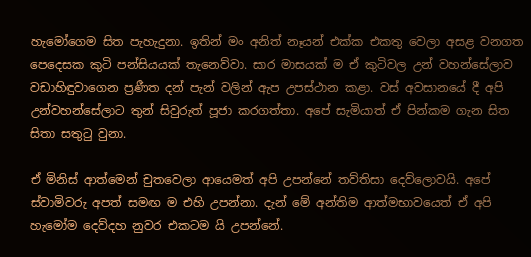හැමෝගෙම සිත පැහැදුනා. ඉතින් මං අනිත් නෑයන් එක්ක එකතු වෙලා අසළ වනගත පෙදෙසක කුටි පන්සියයක් තැනෙව්වා. සාර මාසයක් ම ඒ කුටිවල උන් වහන්සේලාව වඩාහිඳුවාගෙන ප්‍රණීත දන් පැන් වලින් ඇප උපස්ථාන කළා. වස් අවසානයේ දී අපි උන්වහන්සේලාට තුන් සිවුරුත් පූජා කරගත්තා. අපේ සැමියාත් ඒ පින්කම ගැන සිත සිතා සතුටු වුනා.

ඒ මිනිස් ආත්මෙන් චුතවෙලා ආයෙමත් අපි උපන්නේ තව්තිසා දෙව්ලොවයි. අපේ ස්වාමිවරු අපත් සමඟ ම එහි උපන්නා. දැන් මේ අන්තිම ආත්මභාවයෙත් ඒ අපි හැමෝම දෙව්දහ නුවර එකටම යි උපන්නේ.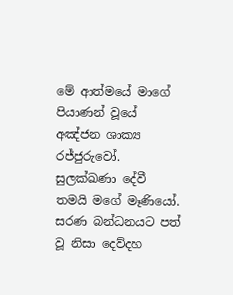මේ ආත්මයේ මාගේ පියාණන් වූයේ අඤ්ජන ශාක්‍ය රජ්ජුරුවෝ. සුලක්ඛණා දේවී තමයි මගේ මෑණියෝ. සරණ බන්ධනයට පත් වූ නිසා දෙව්දහ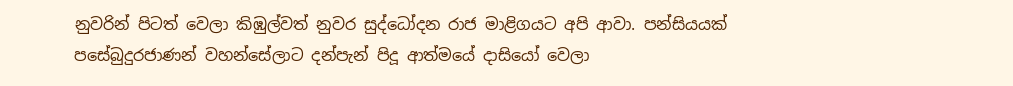නුවරින් පිටත් වෙලා කිඹුල්වත් නුවර සුද්ධෝදන රාජ මාළිගයට අපි ආවා. පන්සියයක් පසේබුදුරජාණන් වහන්සේලාට දන්පැන් පිදූ ආත්මයේ දාසියෝ වෙලා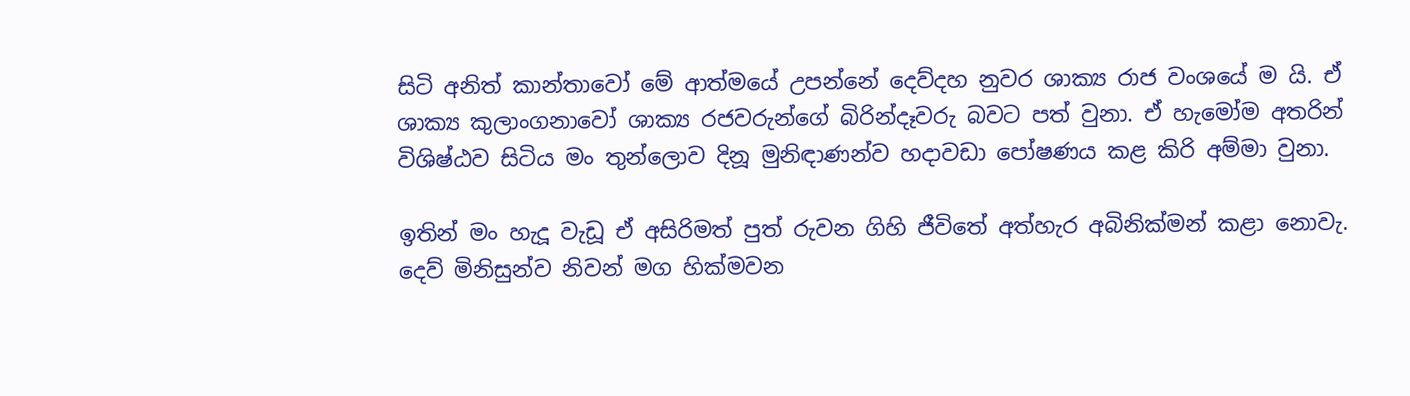සිටි අනිත් කාන්තාවෝ මේ ආත්මයේ උපන්නේ දෙව්දහ නුවර ශාක්‍ය රාජ වංශයේ ම යි. ඒ ශාක්‍ය කුලාංගනාවෝ ශාක්‍ය රජවරුන්ගේ බිරින්දෑවරු බවට පත් වුනා. ඒ හැමෝම අතරින් විශිෂ්ඨව සිටිය මං තුන්ලොව දිනූ මුනිඳාණන්ව හදාවඩා පෝෂණය කළ කිරි අම්මා වුනා.

ඉතින් මං හැදූ වැඩූ ඒ අසිරිමත් පුත් රුවන ගිහි ජීවිතේ අත්හැර අබිනික්මන් කළා නොවැ. දෙව් මිනිසුන්ව නිවන් මග හික්මවන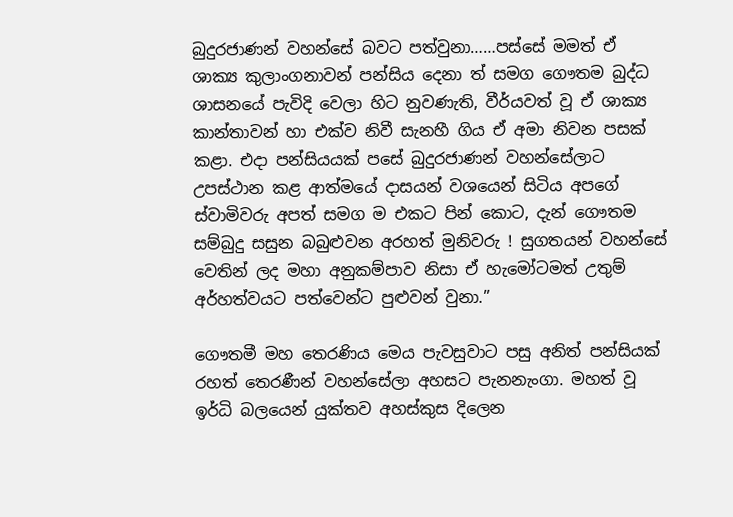බුදුරජාණන් වහන්සේ බවට පත්වුනා……පස්සේ මමත් ඒ ශාක්‍ය කුලාංගනාවන් පන්සිය දෙනා ත් සමග ගෞතම බුද්ධ ශාසනයේ පැවිදි වෙලා හිට නුවණැති, වීර්යවත් වූ ඒ ශාක්‍ය කාන්තාවන් හා එක්ව නිවී සැනහී ගිය ඒ අමා නිවන පසක් කළා. එදා පන්සියයක් පසේ බුදුරජාණන් වහන්සේලාට උපස්ථාන කළ ආත්මයේ දාසයන් වශයෙන් සිටිය අපගේ ස්වාමිවරු අපත් සමග ම එකට පින් කොට, දැන් ගෞතම සම්බුදු සසුන බබුළුවන අරහත් මුනිවරු ! සුගතයන් වහන්සේ වෙතින් ලද මහා අනුකම්පාව නිසා ඒ හැමෝටමත් උතුම් අර්හත්වයට පත්වෙන්ට පුළුවන් වුනා.”

ගෞතමී මහ තෙරණිය මෙය පැවසුවාට පසු අනිත් පන්සියක් රහත් තෙරණීන් වහන්සේලා අහසට පැනනැංගා. මහත් වූ ඉර්ධි බලයෙන් යුක්තව අහස්කුස දිලෙන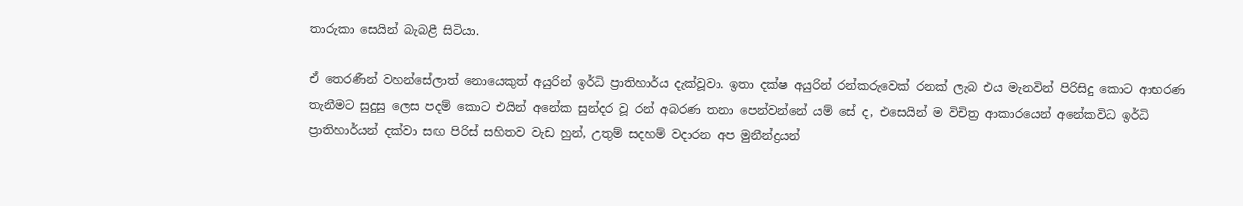තාරුකා සෙයින් බැබළී සිටියා.

ඒ තෙරණීන් වහන්සේලාත් නොයෙකුත් අයුරින් ඉර්ධි ප්‍රාතිහාර්ය දැක්වූවා. ඉතා දක්ෂ අයුරින් රන්කරුවෙක් රනක් ලැබ එය මැනවින් පිරිසිදු කොට ආභරණ තැනීමට සුදුසු ලෙස පදම් කොට එයින් අනේක සුන්දර වූ රන් අබරණ තනා පෙන්වන්නේ යම් සේ ද, එසෙයින් ම විචිත්‍ර ආකාරයෙන් අනේකවිධ ඉර්ධි ප්‍රාතිහාර්යන් දක්වා සඟ පිරිස් සහිතව වැඩ හුන්, උතුම් සදහම් වදාරන අප මුනීන්ද්‍රයන්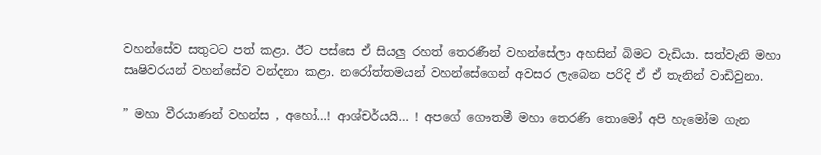වහන්සේව සතුටට පත් කළා. ඊට පස්සෙ ඒ සියලු රහත් තෙරණීන් වහන්සේලා අහසින් බිමට වැඩියා. සත්වැනි මහා සෘෂිවරයන් වහන්සේව වන්දනා කළා. නරෝත්තමයන් වහන්සේගෙන් අවසර ලැබෙන පරිදි ඒ ඒ තැනින් වාඩිවුනා.

” මහා වීරයාණන් වහන්ස , අහෝ…! ආශ්චර්යයි… ! අපගේ ගෞතමී මහා තෙරණි තොමෝ අපි හැමෝම ගැන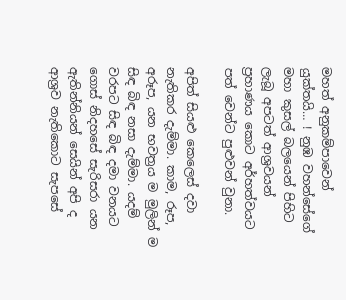මහත් අනුකම්පාවෙන් යුක්තයි… ! නුඹ වහන්සේගේ මහා කුසල් බලයෙන් පිහිට ලැබූ අපටත් ආශ්‍රවයන් ප්‍රහාණය කොට අර්හත්වයට පත් වෙන්ට පුළුවන් වුනා.

අපිත් සියළු කෙලෙස් දවා නැතිකර දැම්මා. කාම, රූප, අරූප, යන භවත්‍රය ම මුලින් ම සිඳ බිඳ නසා දැම්මා. යදම් වරපට සිඳ බිඳ දමා වනයට ගොස් නිදහසේ සැරිසරා යන ඇතින්නියන් සෙයින් අපි ද ආශ්‍රව නැතිකොට සැපසේ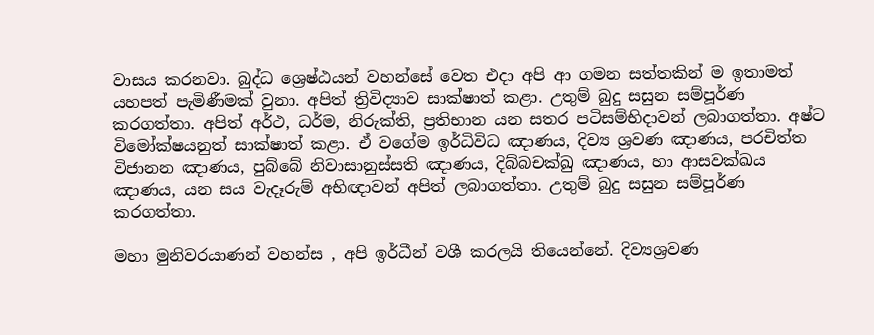වාසය කරනවා. බුද්ධ ශ්‍රෙෂ්ඨයන් වහන්සේ වෙත එදා අපි ආ ගමන සත්තකින් ම ඉතාමත් යහපත් පැමිණීමක් වුනා. අපිත් ත්‍රිවිද්‍යාව සාක්ෂාත් කළා. උතුම් බුදු සසුන සම්පූර්ණ කරගත්තා. අපිත් අර්ථ, ධර්ම, නිරුක්ති, ප්‍රතිභාන යන සතර පටිසම්භිදාවන් ලබාගත්තා. අෂ්ට විමෝක්ෂයනුත් සාක්ෂාත් කළා. ඒ වගේම ඉර්ධිවිධ ඤාණය, දිව්‍ය ශ්‍රවණ ඤාණය, පරචිත්ත විජානන ඤාණය, පුබ්බේ නිවාසානුස්සති ඤාණය, දිබ්බචක්ඛු ඤාණය, හා ආසවක්ඛය ඤාණය, යන සය වැදෑරුම් අභිඥාවන් අපිත් ලබාගත්තා. උතුම් බුදු සසුන සම්පූර්ණ කරගත්තා.

මහා මුනිවරයාණන් වහන්ස , අපි ඉර්ධීන් වශී කරලයි තියෙන්නේ. දිව්‍යශ්‍රවණ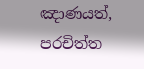ඤාණයත්, පරචිත්ත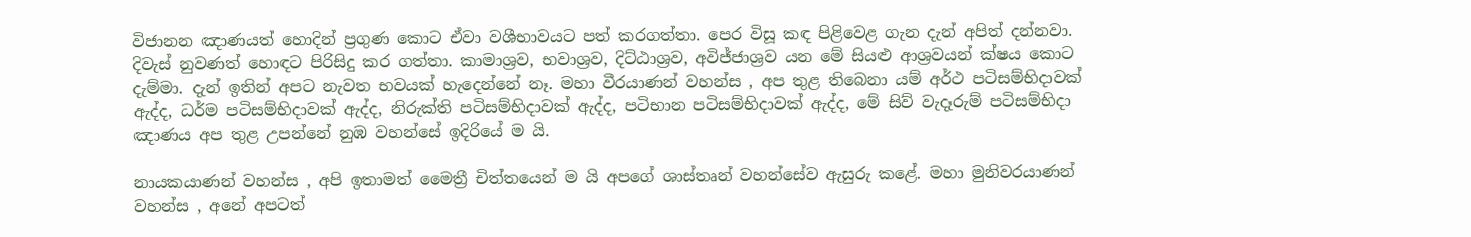විජානන ඤාණයත් හොදින් ප්‍රගුණ කොට ඒවා වශීභාවයට පත් කරගත්තා. පෙර විසූ කඳ පිළිවෙළ ගැන දැන් අපිත් දන්නවා. දිවැස් නුවණත් හොඳට පිරිසිදු කර ගත්තා. කාමාශ්‍රව, භවාශ්‍රව, දිට්ඨාශ්‍රව, අවිජ්ජාශ්‍රව යන මේ සියළු ආශ්‍රවයන් ක්ෂය කොට දැම්මා. දැන් ඉතින් අපට නැවත භවයක් හැදෙන්නේ නෑ. මහා වීරයාණන් වහන්ස , අප තුළ තිබෙනා යම් අර්ථ පටිසම්භිදාවක් ඇද්ද, ධර්ම පටිසම්භිදාවක් ඇද්ද, නිරුක්ති පටිසම්භිදාවක් ඇද්ද, පටිභාන පටිසම්භිදාවක් ඇද්ද, මේ සිව් වැදෑරුම් පටිසම්භිදා ඤාණය අප තුළ උපන්නේ නුඹ වහන්සේ ඉදිරියේ ම යි.

නායකයාණන් වහන්ස , අපි ඉතාමත් මෛත්‍රී චිත්තයෙන් ම යි අපගේ ශාස්තෘන් වහන්සේව ඇසුරු කළේ. මහා මුනිවරයාණන් වහන්ස , අනේ අපටත්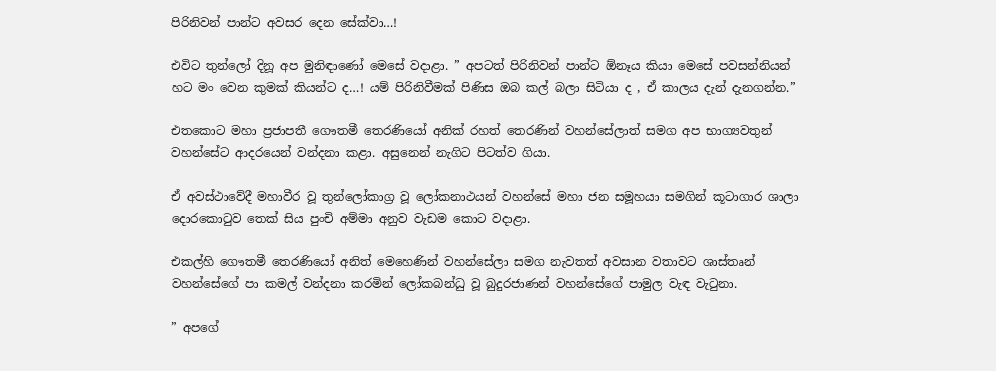පිරිනිවන් පාන්ට අවසර දෙන සේක්වා…!

එවිට තුන්ලෝ දිනූ අප මුනිඳාණෝ මෙසේ වදාළා. ” අපටත් පිරිනිවන් පාන්ට ඕනෑය කියා මෙසේ පවසන්නියන් හට මං වෙන කුමක් කියන්ට ද…! යම් පිරිනිවීමක් පිණිස ඔබ කල් බලා සිටියා ද , ඒ කාලය දැන් දැනගන්න.”

එතකොට මහා ප්‍රජාපතී ගෞතමී තෙරණියෝ අනික් රහත් තෙරණින් වහන්සේලාත් සමග අප භාග්‍යවතුන් වහන්සේට ආදරයෙන් වන්දනා කළා. අසුනෙන් නැගිට පිටත්ව ගියා.

ඒ අවස්ථාවේදී මහාවීර වූ තුන්ලෝකාග්‍ර වූ ලෝකනාථයන් වහන්සේ මහා ජන සමූහයා සමගින් කූටාගාර ශාලා දොරකොටුව තෙක් සිය පුංචි අම්මා අනුව වැඩම කොට වදාළා.

එකල්හි ගෞතමී තෙරණියෝ අනිත් මෙහෙණින් වහන්සේලා සමග නැවතත් අවසාන වතාවට ශාස්තෘන් වහන්සේගේ පා කමල් වන්දනා කරමින් ලෝකබන්ධු වූ බුදුරජාණන් වහන්සේගේ පාමුල වැඳ වැටුනා.

” අපගේ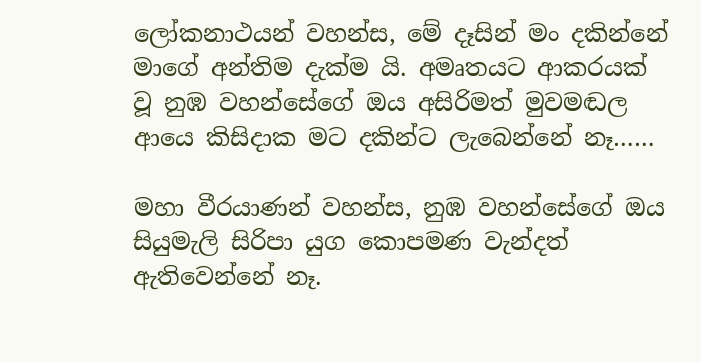ලෝකනාථයන් වහන්ස, මේ දෑසින් මං දකින්නේ මාගේ අන්තිම දැක්ම යි. අමෘතයට ආකරයක් වූ නුඹ වහන්සේගේ ඔය අසිරිමත් මුවමඬල ආයෙ කිසිදාක මට දකින්ට ලැබෙන්නේ නෑ……

මහා වීරයාණන් වහන්ස, නුඹ වහන්සේගේ ඔය සියුමැලි සිරිපා යුග කොපමණ වැන්දත් ඇතිවෙන්නේ නෑ.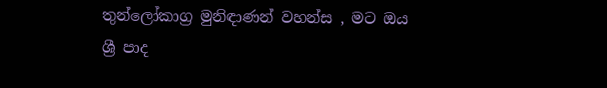තුන්ලෝකාග්‍ර මුනිඳාණන් වහන්ස , මට ඔය ශ්‍රී පාද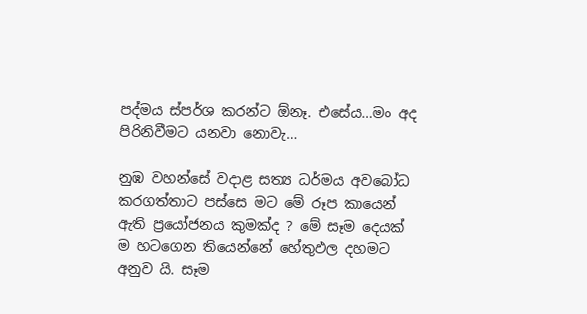පද්මය ස්පර්ශ කරන්ට ඕනෑ. එසේය…මං අද පිරිනිවීමට යනවා නොවැ…

නුඹ වහන්සේ වදාළ සත්‍ය ධර්මය අවබෝධ කරගත්තාට පස්සෙ මට මේ රූප කායෙන් ඇති ප්‍රයෝජනය කුමක්ද ? මේ සෑම දෙයක් ම හටගෙන තියෙන්නේ හේතුඵල දහමට අනුව යි. සෑම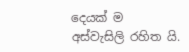දෙයක් ම අස්වැසිලි රහිත යි.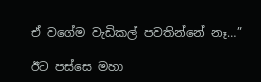ඒ වගේම වැඩිකල් පවතින්නේ නෑ…”

ඊට පස්සෙ මහා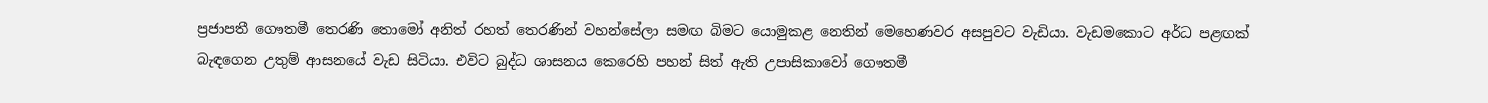ප්‍රජාපතී ගෞතමී තෙරණි තොමෝ අනිත් රහත් තෙරණින් වහන්සේලා සමඟ බිමට යොමුකළ නෙතින් මෙහෙණවර අසපුවට වැඩියා. වැඩමකොට අර්ධ පළඟක් බැඳගෙන උතුම් ආසනයේ වැඩ සිටියා. එවිට බුද්ධ ශාසනය කෙරෙහි පහන් සිත් ඇති උපාසිකාවෝ ගෞතමී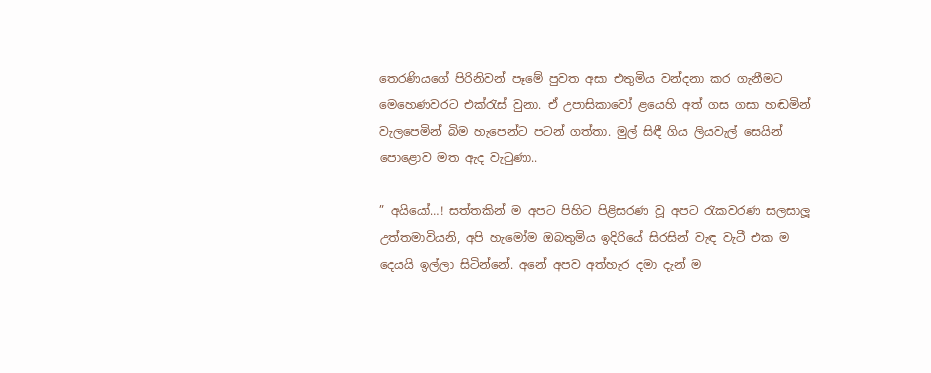තෙරණියගේ පිරිනිවන් පෑමේ පුවත අසා එතුමිය වන්දනා කර ගැනීමට මෙහෙණවරට එක්රැස් වුනා. ඒ උපාසිකාවෝ ළයෙහි අත් ගස ගසා හඬමින් වැලපෙමින් බිම හැපෙන්ට පටන් ගත්තා. මුල් සිඳී ගිය ලියවැල් සෙයින් පොළොව මත ඇද වැටුණා..

” අයියෝ…! සත්තකින් ම අපට පිහිට පිළිසරණ වූ අපට රැකවරණ සලසාලූ උත්තමාවියනි, අපි හැමෝම ඔබතුමිය ඉදිරියේ සිරසින් වැඳ වැටී එක ම දෙයයි ඉල්ලා සිටින්නේ. අනේ අපව අත්හැර දමා දැන් ම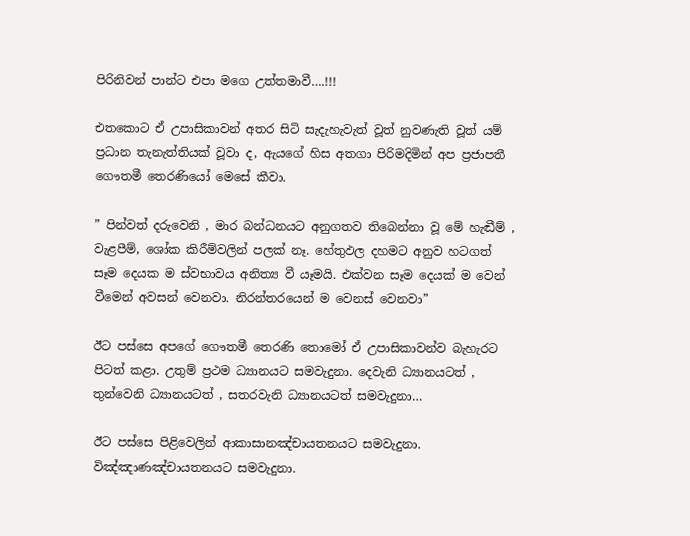පිරිනිවන් පාන්ට එපා මගෙ උත්තමාවී….!!!

එතකොට ඒ උපාසිකාවන් අතර සිටි සැදැහැවැත් වූත් නුවණැති වූත් යම් ප්‍රධාන තැනැත්තියක් වූවා ද, ඇයගේ හිස අතගා පිරිමදිමින් අප ප්‍රජාපතී ගෞතමී තෙරණියෝ මෙසේ කීවා.

” පින්වත් දරුවෙනි , මාර බන්ධනයට අනුගතව තිබෙන්නා වූ මේ හැඬීම් , වැළපීම්, ශෝක කිරීම්වලින් පලක් නෑ. හේතුඵල දහමට අනුව හටගත් සෑම දෙයක ම ස්වභාවය අනිත්‍ය වී යෑමයි. එක්වන සෑම දෙයක් ම වෙන් වීමෙන් අවසන් වෙනවා. නිරන්තරයෙන් ම වෙනස් වෙනවා”

ඊට පස්සෙ අපගේ ගෞතමී තෙරණි තොමෝ ඒ උපාසිකාවන්ව බැහැරට පිටත් කළා. උතුම් ප්‍රථම ධ්‍යානයට සමවැදුනා. දෙවැනි ධ්‍යානයටත් , තුන්වෙනි ධ්‍යානයටත් , සතරවැනි ධ්‍යානයටත් සමවැදුනා…

ඊට පස්සෙ පිළිවෙලින් ආකාසානඤ්චායතනයට සමවැදුනා. විඤ්ඤාණඤ්චායතනයට සමවැදුනා.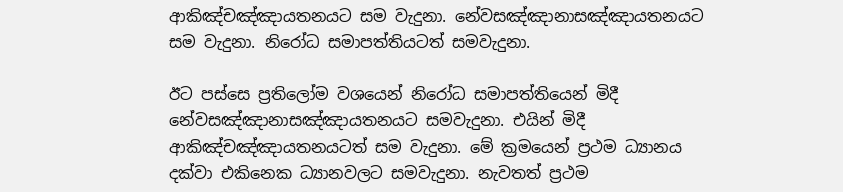ආකිඤ්චඤ්ඤායතනයට සම වැදුනා. නේවසඤ්ඤානාසඤ්ඤායතනයට සම වැදුනා. නිරෝධ සමාපත්තියටත් සමවැදුනා.

ඊට පස්සෙ ප්‍රතිලෝම වශයෙන් නිරෝධ සමාපත්තියෙන් මිදී නේවසඤ්ඤානාසඤ්ඤායතනයට සමවැදුනා. එයින් මිදී ආකිඤ්චඤ්ඤායතනයටත් සම වැදුනා. මේ ක්‍රමයෙන් ප්‍රථම ධ්‍යානය දක්වා එකිනෙක ධ්‍යානවලට සමවැදුනා. නැවතත් ප්‍රථම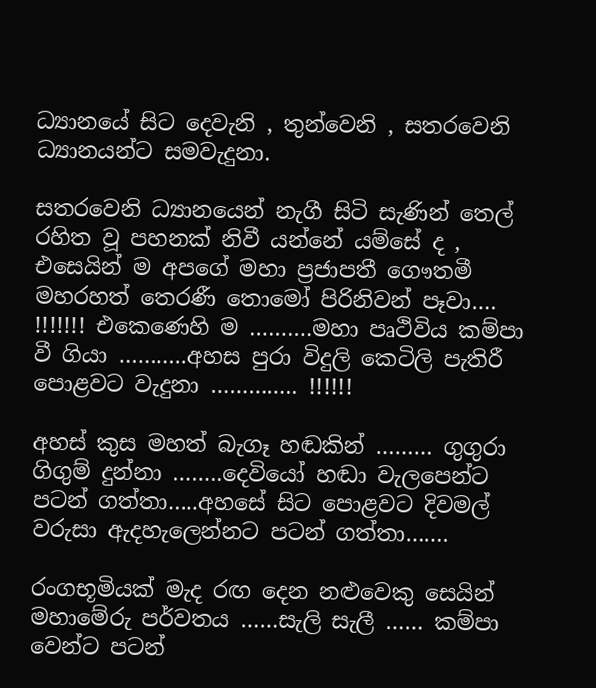ධ්‍යානයේ සිට දෙවැනි , තුන්වෙනි , සතරවෙනි ධ්‍යානයන්ට සමවැදුනා.

සතරවෙනි ධ්‍යානයෙන් නැගී සිටි සැණින් තෙල් රහිත වූ පහනක් නිවී යන්නේ යම්සේ ද , එසෙයින් ම අපගේ මහා ප්‍රජාපතී ගෞතමී මහරහත් තෙරණී තොමෝ පිරිනිවන් පෑවා…. !!!!!!! එකෙණෙහි ම ……….මහා පෘථිවිය කම්පා වී ගියා ………..අහස පුරා විදුලි කෙටිලි පැතිරී පොළවට වැදුනා ………….. !!!!!!

අහස් කුස මහත් බැගෑ හඬකින් ……… ගුගුරා ගිගුම් දුන්නා ……..දෙවියෝ හඬා වැලපෙන්ට පටන් ගත්තා…..අහසේ සිට පොළවට දිවමල් වරුසා ඇදහැලෙන්නට පටන් ගත්තා…….

රංගභූමියක් මැද රඟ දෙන නළුවෙකු සෙයින් මහාමේරු පර්වතය ……සැලි සැලී …… කම්පා වෙන්ට පටන්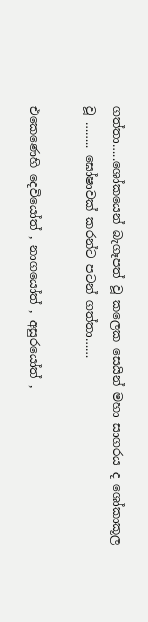ගත්තා…..ශෝකයෙන් බැගෑපත් වූ කලෙක සෙයින් මහා සාගරය ද ශෝකාකූල වූ …….. ඝෝෂාවක් කරන්ට පටන් ගත්තා……

එකෙණෙහි දෙවියෝත් , නාගයෝත් , අසුරයෝත් ,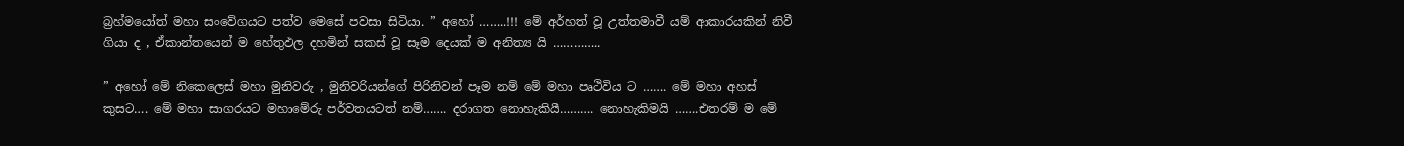බ්‍රහ්මයෝත් මහා සංවේගයට පත්ව මෙසේ පවසා සිටියා. ” අහෝ ……..!!! මේ අර්හත් වූ උත්තමාවී යම් ආකාරයකින් නිවී ගියා ද , ඒකාන්තයෙන් ම හේතුඵල දහමින් සකස් වූ සෑම දෙයක් ම අනිත්‍ය යි …………..

” අහෝ මේ නිකෙලෙස් මහා මුනිවරු , මුනිවරියන්ගේ පිරිනිවන් පෑම නම් මේ මහා පෘථිවිය ට ……. මේ මහා අහස් කුසට…. මේ මහා සාගරයට මහාමේරු පර්වතයටත් නම්……. දරාගත නොහැකියී………. නොහැකිමයි …….එතරම් ම මේ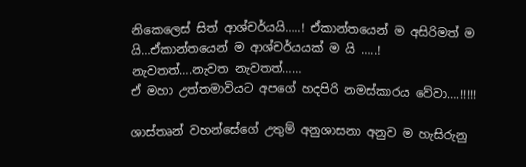නිකෙලෙස් සිත් ආශ්චර්යයි…..! ඒකාන්තයෙන් ම අසිරිමත් ම යි…ඒකාන්තයෙන් ම ආශ්චර්යයක් ම යි …..!
නැවතත්….නැවත නැවතත්……
ඒ මහා උත්තමාවියට අපගේ හදපිරි නමස්කාරය වේවා….!!!!!

ශාස්තෘන් වහන්සේගේ උතුම් අනුශාසනා අනුව ම හැසිරුනු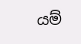යම්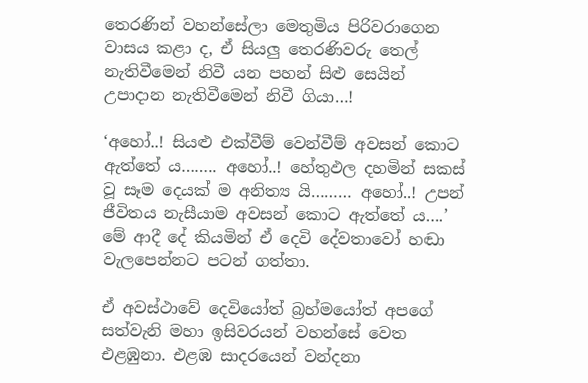තෙරණින් වහන්සේලා මෙතුමිය පිරිවරාගෙන වාසය කළා ද, ඒ සියලු තෙරණිවරු තෙල් නැතිවීමෙන් නිවී යන පහන් සිළු සෙයින් උපාදාන නැතිවීමෙන් නිවී ගියා…!

‘අහෝ..! සියළු එක්වීම් වෙන්වීම් අවසන් කොට ඇත්තේ ය…….. අහෝ..! හේතුඵල දහමින් සකස් වූ සෑම දෙයක් ම අනිත්‍ය යි……… අහෝ..! උපන් ජීවිතය නැසීයාම අවසන් කොට ඇත්තේ ය….’ මේ ආදී දේ කියමින් ඒ දෙවි දේවතාවෝ හඬා වැලපෙන්නට පටන් ගත්තා.

ඒ අවස්ථාවේ දෙවියෝත් බ්‍රහ්මයෝත් අපගේ සත්වැනි මහා ඉසිවරයන් වහන්සේ වෙත එළඹුනා. එළඹ සාදරයෙන් වන්දනා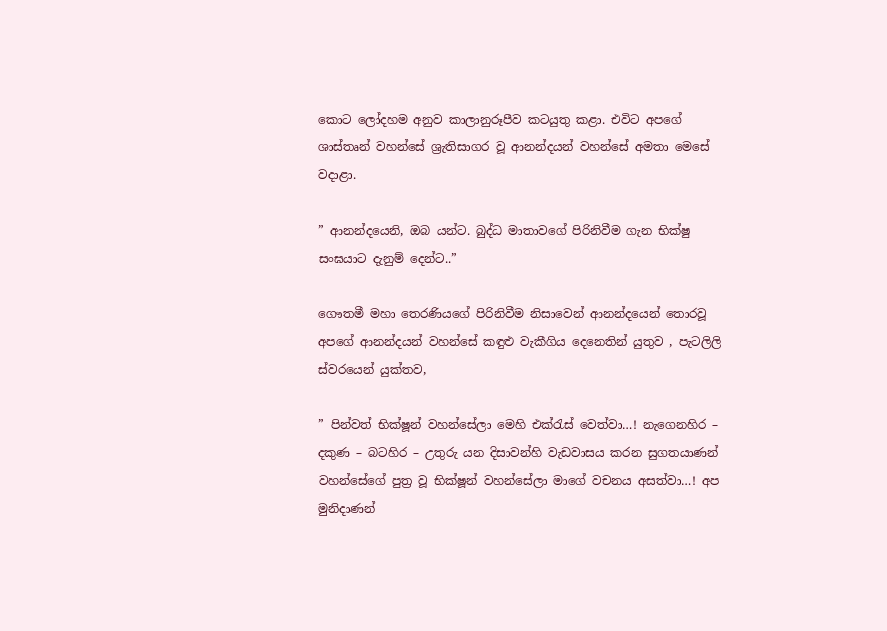කොට ලෝදහම අනුව කාලානුරූපීව කටයුතු කළා. එවිට අපගේ ශාස්තෘන් වහන්සේ ශ්‍රැතිසාගර වූ ආනන්දයන් වහන්සේ අමතා මෙසේ වදාළා.

” ආනන්දයෙනි, ඔබ යන්ට. බුද්ධ මාතාවගේ පිරිනිවීම ගැන භික්ෂු සංඝයාට දැනුම් දෙන්ට..”

ගෞතමී මහා තෙරණියගේ පිරිනිවීම නිසාවෙන් ආනන්දයෙන් තොරවූ අපගේ ආනන්දයන් වහන්සේ කඳුළු වැකීගිය දෙනෙතින් යුතුව , පැටලිලි ස්වරයෙන් යුක්තව,

” පින්වත් භික්ෂූන් වහන්සේලා මෙහි එක්රැස් වෙත්වා…! නැගෙනහිර – දකුණ – බටහිර – උතුරු යන දිසාවන්හි වැඩවාසය කරන සුගතයාණන් වහන්සේගේ පුත්‍ර වූ භික්ෂූන් වහන්සේලා මාගේ වචනය අසත්වා…! අප මුනිදාණන්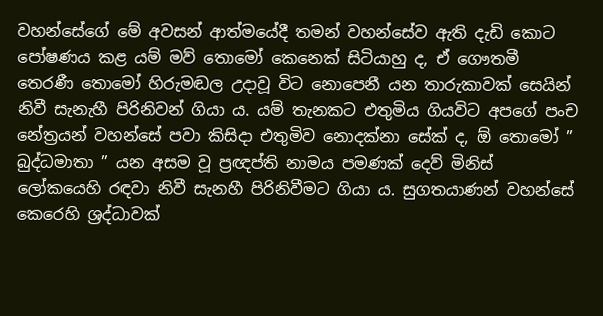වහන්සේගේ මේ අවසන් ආත්මයේදී තමන් වහන්සේව ඇති දැඩි කොට පෝෂණය කළ යම් මව් තොමෝ කෙනෙක් සිටියාහු ද, ඒ ගෞතමී තෙරණී තොමෝ හිරුමඬල උදාවූ විට නොපෙනී යන තාරුකාවක් සෙයින් නිවී සැනැහී පිරිනිවන් ගියා ය. යම් තැනකට එතුමිය ගියවිට අපගේ පංච නේත්‍රයන් වහන්සේ පවා කිසිදා එතුමිව නොදක්නා සේක් ද, ඕ තොමෝ ” බුද්ධමාතා ” යන අසම වූ ප්‍රඥප්ති නාමය පමණක් දෙව් මිනිස් ලෝකයෙහි රඳවා නිවී සැනහී පිරිනිවීමට ගියා ය. සුගතයාණන් වහන්සේ කෙරෙහි ශ්‍රද්ධාවක්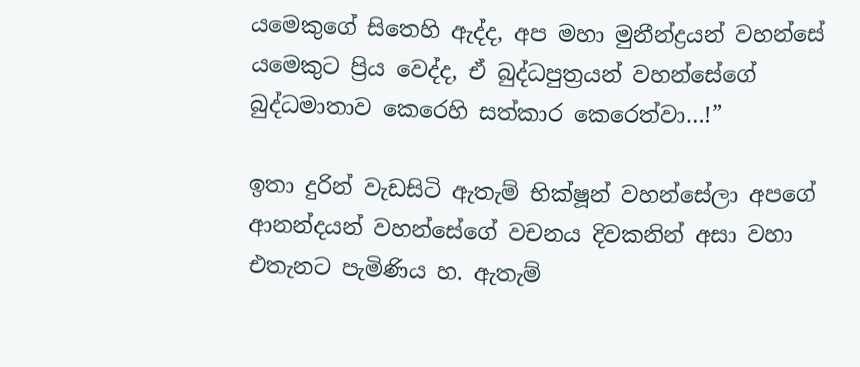යමෙකුගේ සිතෙහි ඇද්ද, අප මහා මුනීන්ද්‍රයන් වහන්සේ යමෙකුට ප්‍රිය වෙද්ද, ඒ බුද්ධපුත්‍රයන් වහන්සේගේ බුද්ධමාතාව කෙරෙහි සත්කාර කෙරෙත්වා…!”

ඉතා දුරින් වැඩසිටි ඇතැම් භික්ෂූන් වහන්සේලා අපගේ ආනන්දයන් වහන්සේගේ වචනය දිවකනින් අසා වහා එතැනට පැමිණිය හ. ඇතැම්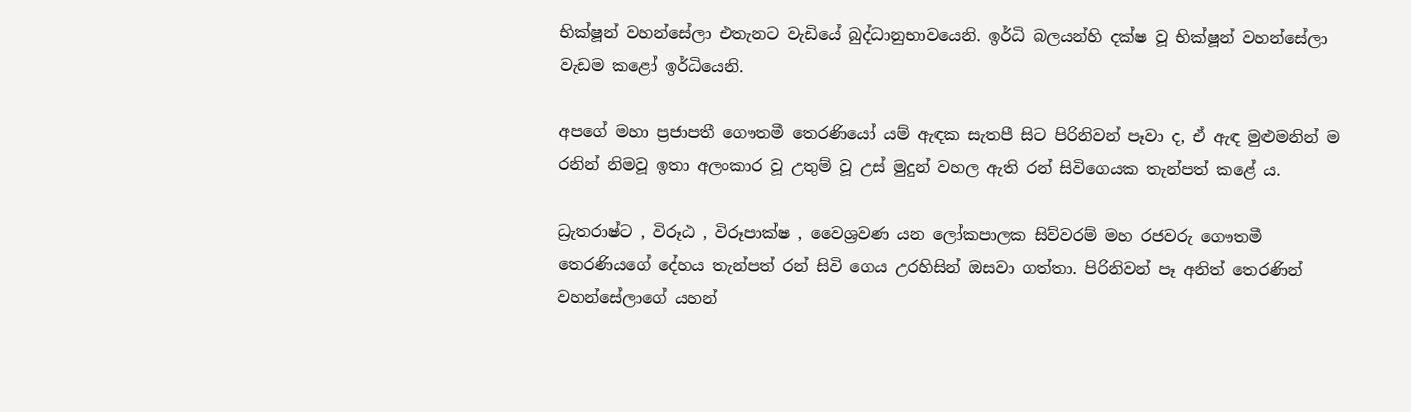භික්ෂූන් වහන්සේලා එතැනට වැඩියේ බුද්ධානුභාවයෙනි. ඉර්ධි බලයන්හි දක්ෂ වූ භික්ෂූන් වහන්සේලා වැඩම කළෝ ඉර්ධියෙනි.

අපගේ මහා ප්‍රජාපතී ගෞතමී තෙරණියෝ යම් ඇඳක සැතපී සිට පිරිනිවන් පෑවා ද, ඒ ඇඳ මුළුමනින් ම රනින් නිමවූ ඉතා අලංකාර වූ උතුම් වූ උස් මුදුන් වහල ඇති රන් සිවිගෙයක තැන්පත් කළේ ය.

ධ්‍රැතරාෂ්ට , විරූඨ , විරූපාක්ෂ , වෛශ්‍රවණ යන ලෝකපාලක සිව්වරම් මහ රජවරු ගෞතමී තෙරණියගේ දේහය තැන්පත් රන් සිවි ගෙය උරහිසින් ඔසවා ගත්තා. පිරිනිවන් පෑ අනිත් තෙරණින් වහන්සේලාගේ යහන්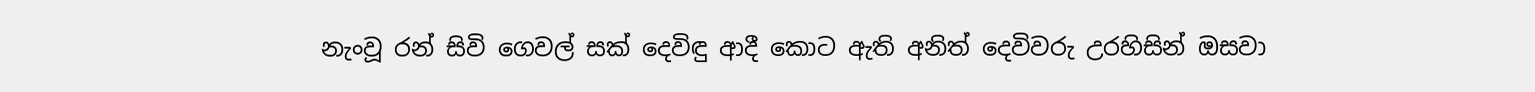නැංවූ රන් සිවි ගෙවල් සක් දෙවිඳු ආදී කොට ඇති අනිත් දෙවිවරු උරහිසින් ඔසවා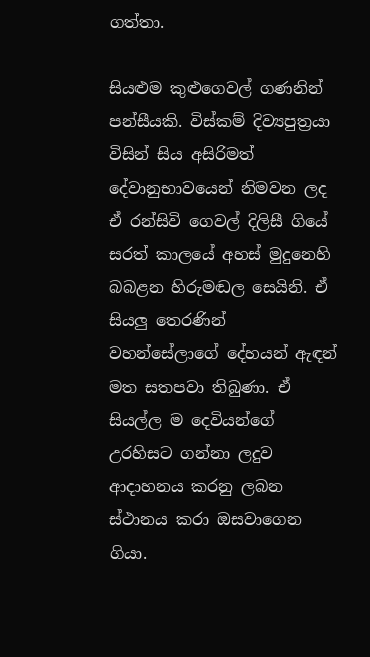ගත්තා.

සියළුම කුළුගෙවල් ගණනින් පන්සීයකි. විස්කම් දිව්‍යපුත්‍රයා විසින් සිය අසිරිමත් දේවානුභාවයෙන් නිමවන ලද ඒ රන්සිවි ගෙවල් දිලිසී ගියේ සරත් කාලයේ අහස් මුදුනෙහි බබළන හිරුමඬල සෙයිනි. ඒ සියලු තෙරණින් වහන්සේලාගේ දේහයන් ඇඳන් මත සතපවා තිබුණා. ඒ සියල්ල ම දෙවියන්ගේ උරහිසට ගන්නා ලදුව ආදාහනය කරනු ලබන ස්ථානය කරා ඔසවාගෙන ගියා.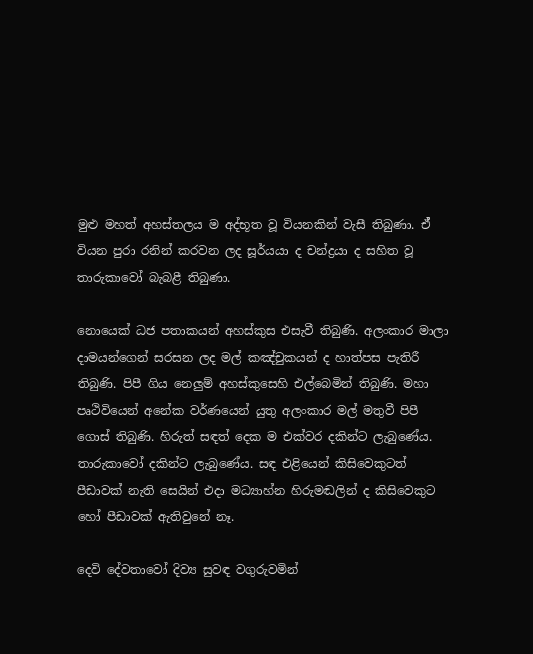මුළු මහත් අහස්තලය ම අද්භූත වූ වියනකින් වැසී තිබුණා. ඒ් වියන පුරා රනින් කරවන ලද සූර්යයා ද චන්ද්‍රයා ද සහිත වූ තාරුකාවෝ බැබළී තිබුණා.

නොයෙක් ධජ පතාකයන් අහස්කුස එසැවී තිබුණි. අලංකාර මාලා දාමයන්ගෙන් සරසන ලද මල් කඤ්චුකයන් ද හාත්පස පැතිරී තිබුණි. පිපී ගිය නෙලුම් අහස්කුසෙහි එල්බෙමින් තිබුණි. මහා පෘථිවියෙන් අනේක වර්ණයෙන් යුතු අලංකාර මල් මතුවී පිපී ගොස් තිබුණි. හිරුත් සඳත් දෙක ම එක්වර දකින්ට ලැබුණේය. තාරුකාවෝ දකින්ට ලැබුණේය. සඳ එළියෙන් කිසිවෙකුටත් පීඩාවක් නැති සෙයින් එදා මධ්‍යාහ්න හිරුමඬලින් ද කිසිවෙකුට හෝ පීඩාවක් ඇතිවුනේ නෑ.

දෙවි දේවතාවෝ දිව්‍ය සුවඳ වගුරුවමින්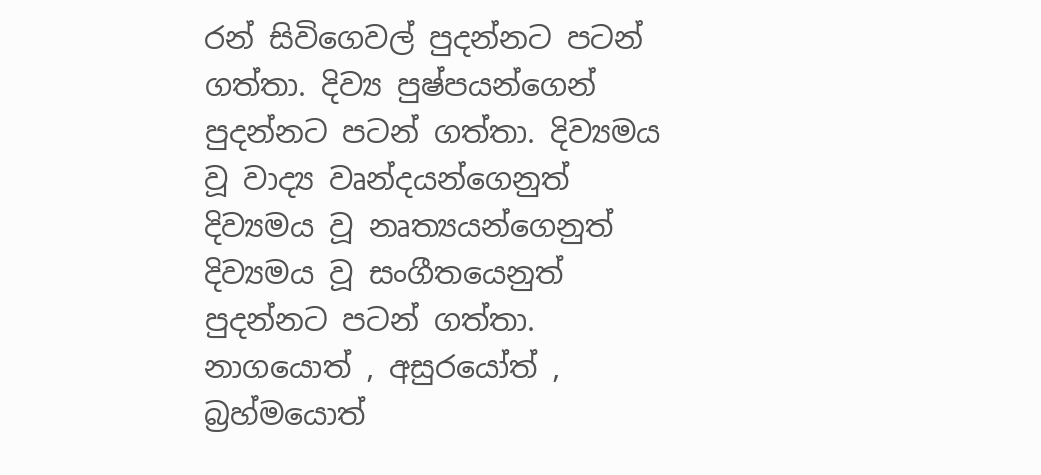රන් සිවිගෙවල් පුදන්නට පටන් ගත්තා. දිව්‍ය පුෂ්පයන්ගෙන් පුදන්නට පටන් ගත්තා. දිව්‍යමය වූ වාද්‍ය වෘන්දයන්ගෙනුත් දිව්‍යමය වූ නෘත්‍යයන්ගෙනුත් දිව්‍යමය වූ සංගීතයෙනුත් පුදන්නට පටන් ගත්තා. නාගයොත් , අසුරයෝත් , බ්‍රහ්මයොත්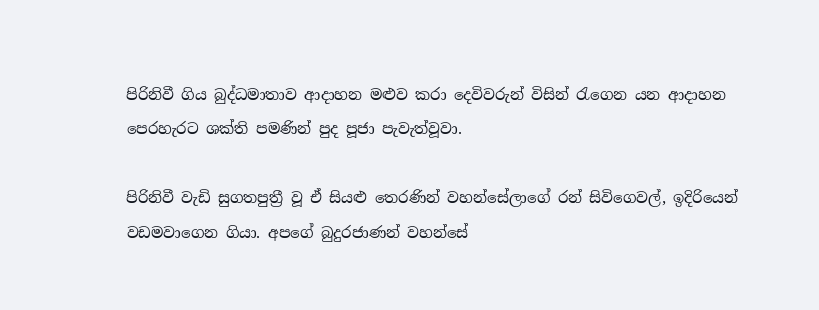පිරිනිවී ගිය බුද්ධමාතාව ආදාහන මළුව කරා දෙවිවරුන් විසින් රැගෙන යන ආදාහන පෙරහැරට ශක්ති පමණින් පුද පූජා පැවැත්වූවා.

පිරිනිවී වැඩි සුගතපුත්‍රී වූ ඒ සියළු තෙරණින් වහන්සේලාගේ රන් සිවිගෙවල්, ඉදිරියෙන් වඩමවාගෙන ගියා. අපගේ බුදුරජාණන් වහන්සේ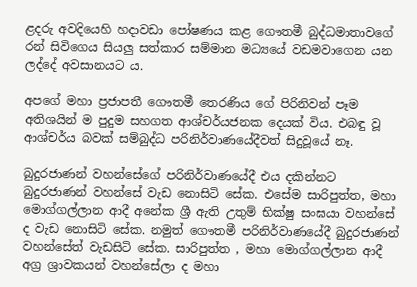ළදරු අවදියෙහි හදාවඩා පෝෂණය කළ ගෞතමී බුද්ධමාතාවගේ රන් සිවිගෙය සියලු සත්කාර සම්මාන මධ්‍යයේ වඩමවාගෙන යන ලද්දේ අවසානයට ය.

අපගේ මහා ප්‍රජාපතී ගෞතමී තෙරණිය ගේ පිරිනිවන් පෑම අතිශයින් ම පුදුම සහගත ආශ්චර්යජනක දෙයක් විය. එබඳු වූ ආශ්චර්ය බවක් සම්බුද්ධ පරිනිර්වාණයේදීවත් සිදුවූයේ නෑ.

බුදුරජාණන් වහන්සේගේ පරිනිර්වාණයේදී එය දකින්නට බුදුරජාණන් වහන්සේ වැඩ නොසිටි සේක. එසේම සාරිපුත්ත, මහා මොග්ගල්ලාන ආදී අනේක ශ්‍රී ඇති උතුම් භික්ෂු සංඝයා වහන්සේ ද වැඩ නොසිටි සේක. නමුත් ගෞතමී පරිනිර්වාණයේදී බුදුරජාණන් වහන්සේත් වැඩසිටි සේක. සාරිපුත්ත , මහා මොග්ගල්ලාන ආදී අග්‍ර ශ්‍රාවකයන් වහන්සේලා ද මහා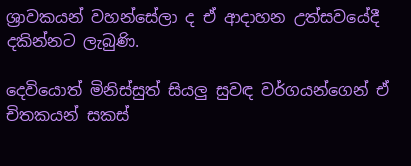ශ්‍රාවකයන් වහන්සේලා ද ඒ ආදාහන උත්සවයේදී දකින්නට ලැබුණි.

දෙවියොත් මිනිස්සුත් සියලු සුවඳ වර්ගයන්ගෙන් ඒ චිතකයන් සකස්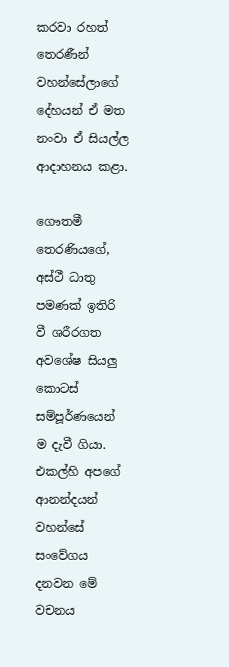කරවා රහත් තෙරණීන් වහන්සේලාගේ දේහයන් ඒ මත නංවා ඒ සියල්ල ආදාහනය කළා.

ගෞතමී තෙරණියගේ, අස්ථී ධාතු පමණක් ඉතිරි වී ශරීරගත අවශේෂ සියලු කොටස් සම්පූර්ණයෙන් ම දැවී ගියා. එකල්හි අපගේ ආනන්දයන් වහන්සේ සංවේගය දනවන මේ වචනය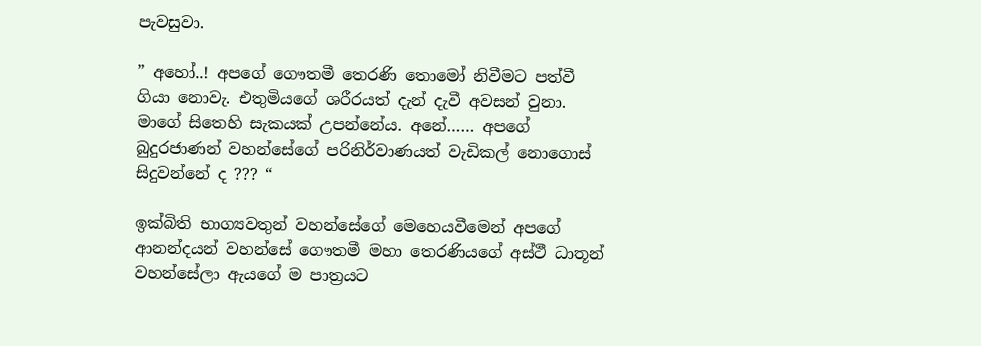පැවසුවා.

” අහෝ..! අපගේ ගෞතමී තෙරණි තොමෝ නිවීමට පත්වී ගියා නොවැ. එතුමියගේ ශරීරයත් දැන් දැවී අවසන් වුනා. මාගේ සිතෙහි සැකයක් උපන්නේය. අනේ…… අපගේ බුදුරජාණන් වහන්සේගේ පරිනිර්වාණයත් වැඩිකල් නොගොස් සිදුවන්නේ ද ??? “

ඉක්බිති භාග්‍යවතුන් වහන්සේගේ මෙහෙයවීමෙන් අපගේ ආනන්දයන් වහන්සේ ගෞතමී මහා තෙරණියගේ අස්ථී ධාතූන් වහන්සේලා ඇයගේ ම පාත්‍රයට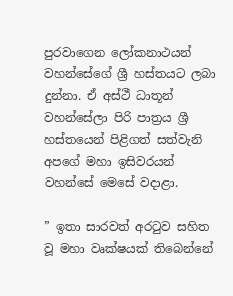පුරවාගෙන ලෝකනාථයන් වහන්සේගේ ශ්‍රී හස්තයට ලබා දුන්නා. ඒ අස්ථී ධාතූන් වහන්සේලා පිරි පාත්‍රය ශ්‍රී හස්තයෙන් පිළිගත් සත්වැනි අපගේ මහා ඉසිවරයන් වහන්සේ මෙසේ වදාළා.

” ඉතා සාරවත් අරටුව සහිත වූ මහා වෘක්ෂයක් තිබෙන්නේ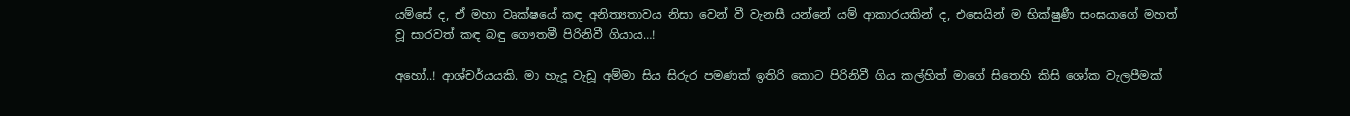යම්සේ ද, ඒ මහා වෘක්ෂයේ කඳ අනිත්‍යතාවය නිසා වෙන් වී වැනසී යන්නේ යම් ආකාරයකින් ද, එසෙයින් ම භික්ෂුණී සංඝයාගේ මහත් වූ සාරවත් කඳ බඳු ගෞතමී පිරිනිවී ගියාය…!

අහෝ..! ආශ්චර්යයකි. මා හැදූ වැඩූ අම්මා සිය සිරුර පමණක් ඉතිරි කොට පිරිනිවී ගිය කල්හිත් මාගේ සිතෙහි කිසි ශෝක වැලපීමක්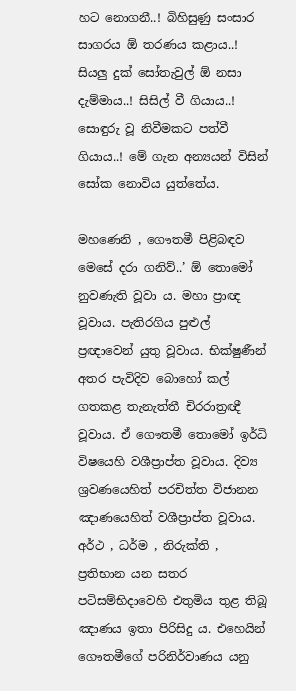හට නොගනී..! බිහිසුණු සංසාර සාගරය ඕ තරණය කළාය..! සියලු දුක් සෝතැවුල් ඕ නසා දැම්මාය..! සිසිල් වී ගියාය..! සොඳුරු වූ නිවීමකට පත්වී ගියාය..! මේ ගැන අන්‍යයන් විසින් සෝක නොවිය යුත්තේය.

මහණෙනි , ගෞතමී පිළිබඳව මෙසේ දරා ගනිව්..’ ඕ තොමෝ නුවණැති වූවා ය. මහා ප්‍රාඥ වූවාය. පැතිරගිය පුළුල් ප්‍රඥාවෙන් යුතු වූවාය. භික්ෂුණීන් අතර පැවිදිව බොහෝ කල් ගතකළ තැනැත්තී චිරරාත්‍රඥී වූවාය. ඒ ගෞතමී තොමෝ ඉර්ධි විෂයෙහි වශීප්‍රාප්ත වූවාය. දිව්‍ය ශ්‍රවණයෙහිත් පරචිත්ත විජානන ඤාණයෙහිත් වශීප්‍රාප්ත වූවාය. අර්ථ , ධර්ම , නිරුක්ති , ප්‍රතිභාන යන සතර පටිසම්භිදාවෙහි එතුමිය තුළ තිබූ ඤාණය ඉතා පිරිසිදු ය. එහෙයින් ගෞතමීගේ පරිනිර්වාණය යනු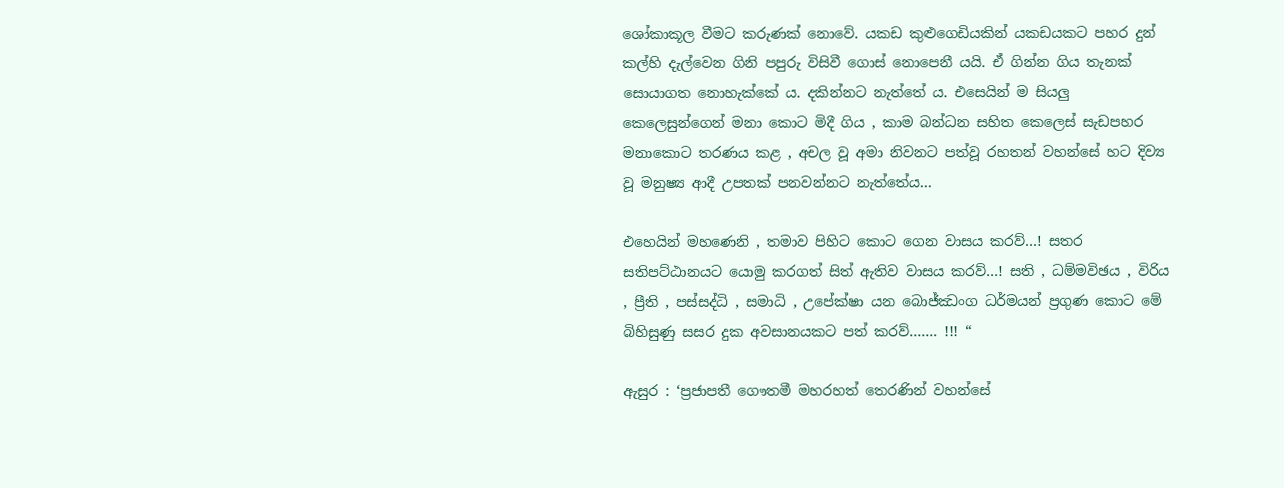ශෝකාකූල වීමට කරුණක් නොවේ. යකඩ කුළුගෙඩියකින් යකඩයකට පහර දුන් කල්හි දැල්වෙන ගිනි පපුරු විසිවී ගොස් නොපෙනී යයි. ඒ ගින්න ගිය තැනක් සොයාගත නොහැක්කේ ය. දකින්නට නැත්තේ ය. එසෙයින් ම සියලු කෙලෙසුන්ගෙන් මනා කොට මිදී ගිය , කාම බන්ධන සහිත කෙලෙස් සැඩපහර මනාකොට තරණය කළ , අචල වූ අමා නිවනට පත්වූ රහතන් වහන්සේ හට දිව්‍ය වූ මනුෂ්‍ය ආදී උපතක් පනවන්නට නැත්තේය…

එහෙයින් මහණෙනි , තමාව පිහිට කොට ගෙන වාසය කරව්…! සතර සතිපට්ඨානයට යොමු කරගත් සිත් ඇතිව වාසය කරව්…! සති , ධම්මවිඡය , විරිය , ප්‍රීති , පස්සද්ධි , සමාධි , උපේක්ෂා යන බොජ්ඣංග ධර්මයන් ප්‍රගුණ කොට මේ බිහිසුණු සසර දුක අවසානයකට පත් කරව්……. !!! “

ඇසුර : ‘ප්‍රජාපතී ගෞතමී මහරහත් තෙරණින් වහන්සේ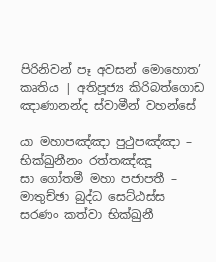පිරිනිවන් පෑ අවසන් මොහොත’ කෘතිය | අතිපූජ්‍ය කිරිබත්ගොඩ ඤාණානන්ද ස්වාමීන් වහන්සේ

යා මහාපඤ්ඤා පුථුපඤ්ඤා – භික්ඛුනීනං රත්තඤ්ඤූ
සා ගෝතමී මහා පජාපතී – මාතුච්ඡා බුද්ධ සෙට්ඨස්ස
සරණං කත්වා භික්ඛුනී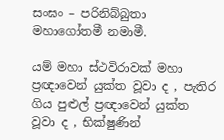සංඝං – පරිනිබ්බුතා මහාගෝතමී නමාමී.

යම් මහා ස්ථවිරාවක් මහා ප්‍රඥාවෙන් යුක්ත වූවා ද , පැතිර ගිය පුළුල් ප්‍රඥාවෙන් යුක්ත වූවා ද , භික්ෂුණින්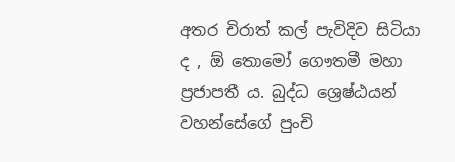අතර චිරාත් කල් පැවිදිව සිටියා ද , ඕ තොමෝ ගෞතමී මහා ප්‍රජාපතී ය. බුද්ධ ශ්‍රෙෂ්ඨයන් වහන්සේගේ පුංචි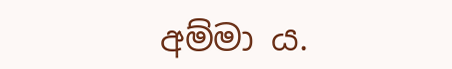අම්මා ය.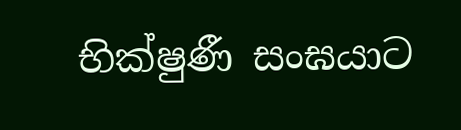භික්ෂුණී සංඝයාට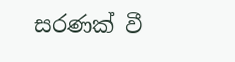සරණක් වී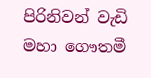පිරිනිවන් වැඩි මහා ගෞතමී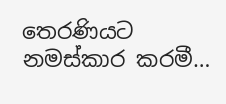තෙරණියට නමස්කාර කරමී…